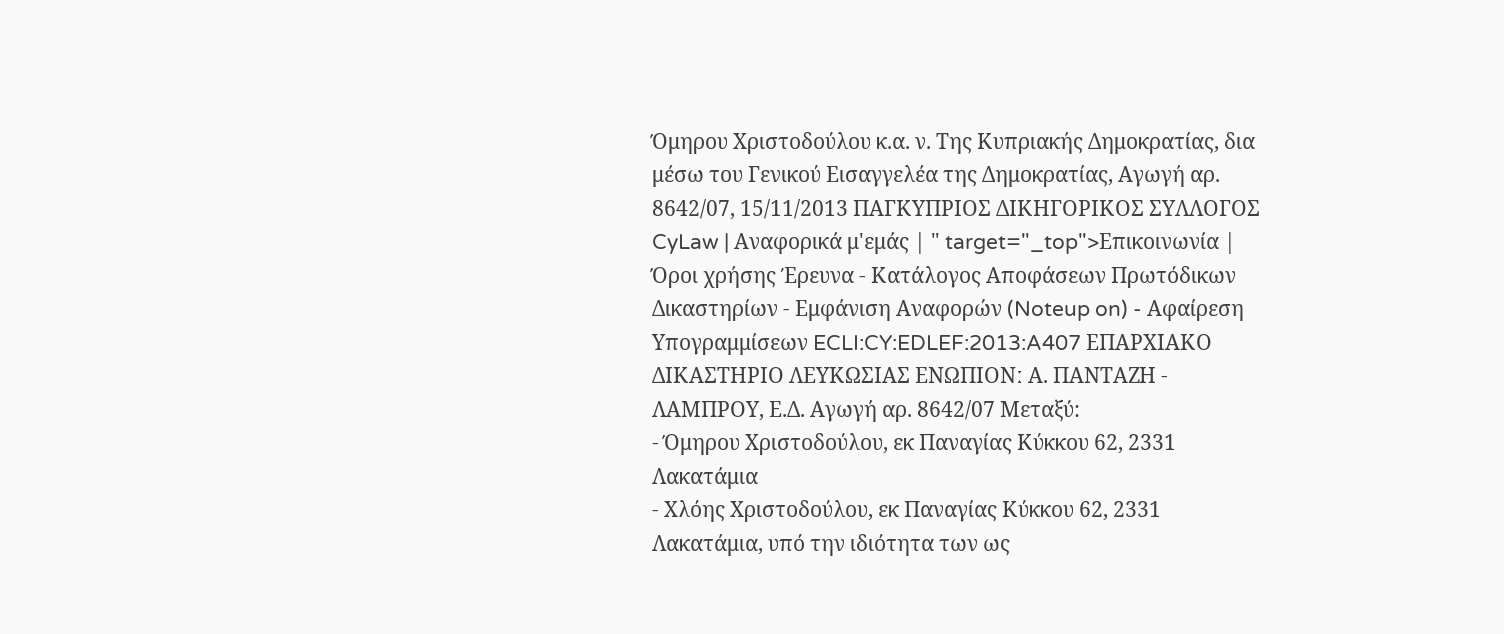Όμηρου Χριστοδούλου κ.α. ν. Της Κυπριακής Δημοκρατίας, δια μέσω του Γενικού Εισαγγελέα της Δημοκρατίας, Αγωγή αρ. 8642/07, 15/11/2013 ΠΑΓΚΥΠΡΙΟΣ ΔΙΚΗΓΟΡΙΚΟΣ ΣΥΛΛΟΓΟΣ CyLaw | Αναφορικά μ'εμάς | " target="_top">Επικοινωνία | Όροι χρήσης Έρευνα - Κατάλογος Αποφάσεων Πρωτόδικων Δικαστηρίων - Εμφάνιση Αναφορών (Noteup on) - Αφαίρεση Υπογραμμίσεων ECLI:CY:EDLEF:2013:A407 ΕΠΑΡΧΙΑΚΟ ΔΙΚΑΣΤΗΡΙΟ ΛΕΥΚΩΣΙΑΣ ΕΝΩΠΙΟΝː Α. ΠΑΝΤΑΖΗ - ΛΑΜΠΡΟΥ, Ε.Δ. Αγωγή αρ. 8642/07 Μεταξύ:
- Όμηρου Χριστοδούλου, εκ Παναγίας Κύκκου 62, 2331 Λακατάμια
- Χλόης Χριστοδούλου, εκ Παναγίας Κύκκου 62, 2331 Λακατάμια, υπό την ιδιότητα των ως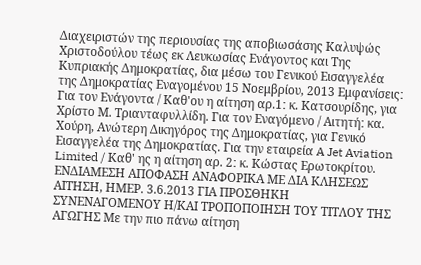Διαχειριστών της περιουσίας της αποβιωσάσης Καλυψώς Χριστοδούλου τέως εκ Λευκωσίας Ενάγοντος και Της Κυπριακής Δημοκρατίας, δια μέσω του Γενικού Εισαγγελέα της Δημοκρατίας Εναγομένου 15 Νοεμβρίου, 2013 Εμφανίσειςː Για τον Ενάγοντα / Καθ'ου η αίτηση αρ.1ː κ. Κατσουρίδης, για Χρίστο Μ. Τριανταφυλλίδη. Για τον Εναγόμενο / Αιτητήː κα. Χούρη, Ανώτερη Δικηγόρος της Δημοκρατίας, για Γενικό Εισαγγελέα της Δημοκρατίας. Για την εταιρεία A Jet Aviation Limited / Καθ' ης η αίτηση αρ. 2ː κ. Κώστας Ερωτοκρίτου. ΕΝΔΙΑΜΕΣΗ ΑΠΟΦΑΣΗ ΑΝΑΦΟΡΙΚΑ ΜΕ ΔΙΑ ΚΛΗΣΕΩΣ ΑΙΤΗΣΗ, ΗΜΕΡ. 3.6.2013 ΓΙΑ ΠΡΟΣΘΗΚΗ ΣΥΝΕΝΑΓΟΜΕΝΟΥ Η/ΚΑΙ ΤΡΟΠΟΠΟΙΗΣΗ ΤΟΥ ΤΙΤΛΟΥ ΤΗΣ ΑΓΩΓΗΣ Με την πιο πάνω αίτηση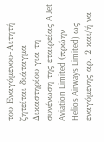του Εναγόμενου-Αιτητή ζητείται διάταγμα Δικαστηρίου για τη συνένωση της εταιρείας A Jet Aviation Limited (πρώην Helios Airways Limited) ως εναγόμενης αρ. 2 και/ή να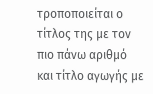τροποποιείται ο τίτλος της με τον πιο πάνω αριθμό και τίτλο αγωγής με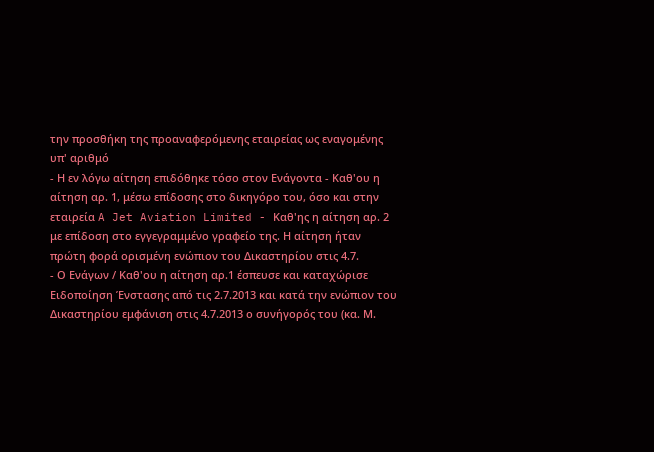την προσθήκη της προαναφερόμενης εταιρείας ως εναγομένης υπ' αριθμό
- Η εν λόγω αίτηση επιδόθηκε τόσο στον Ενάγοντα - Καθ'ου η αίτηση αρ. 1, μέσω επίδοσης στο δικηγόρο του, όσο και στην εταιρεία A Jet Aviation Limited - Καθ'ης η αίτηση αρ. 2 με επίδοση στο εγγεγραμμένο γραφείο της. Η αίτηση ήταν πρώτη φορά ορισμένη ενώπιον του Δικαστηρίου στις 4.7.
- Ο Ενάγων / Καθ'ου η αίτηση αρ.1 έσπευσε και καταχώρισε Ειδοποίηση Ένστασης από τις 2.7.2013 και κατά την ενώπιον του Δικαστηρίου εμφάνιση στις 4.7.2013 ο συνήγορός του (κα. Μ.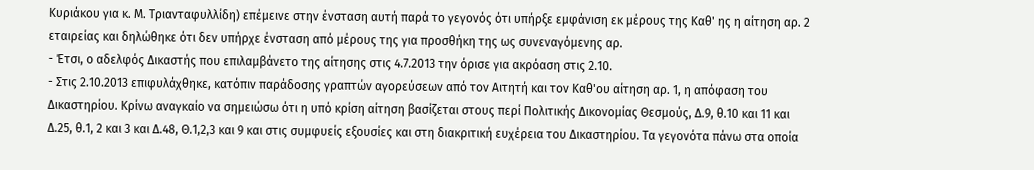Κυριάκου για κ. Μ. Τριανταφυλλίδη) επέμεινε στην ένσταση αυτή παρά το γεγονός ότι υπήρξε εμφάνιση εκ μέρους της Καθ' ης η αίτηση αρ. 2 εταιρείας και δηλώθηκε ότι δεν υπήρχε ένσταση από μέρους της για προσθήκη της ως συνεναγόμενης αρ.
- Έτσι, ο αδελφός Δικαστής που επιλαμβάνετο της αίτησης στις 4.7.2013 την όρισε για ακρόαση στις 2.10.
- Στις 2.10.2013 επιφυλάχθηκε, κατόπιν παράδοσης γραπτών αγορεύσεων από τον Αιτητή και τον Καθ'ου αίτηση αρ. 1, η απόφαση του Δικαστηρίου. Κρίνω αναγκαίο να σημειώσω ότι η υπό κρίση αίτηση βασίζεται στους περί Πολιτικής Δικονομίας Θεσμούς, Δ.9, θ.10 και 11 και Δ.25, θ.1, 2 και 3 και Δ.48, Θ.1,2,3 και 9 και στις συμφυείς εξουσίες και στη διακριτική ευχέρεια του Δικαστηρίου. Τα γεγονότα πάνω στα οποία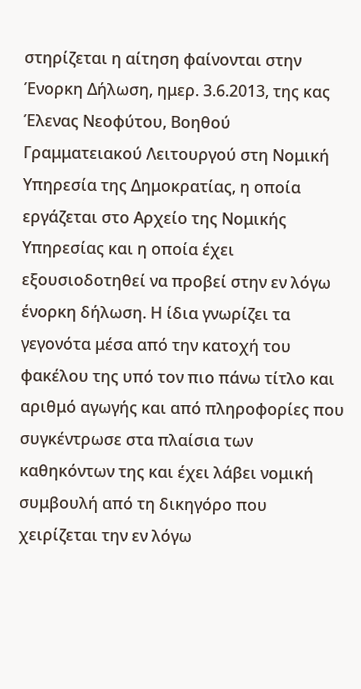στηρίζεται η αίτηση φαίνονται στην Ένορκη Δήλωση, ημερ. 3.6.2013, της κας Έλενας Νεοφύτου, Βοηθού Γραμματειακού Λειτουργού στη Νομική Υπηρεσία της Δημοκρατίας, η οποία εργάζεται στο Αρχείο της Νομικής Υπηρεσίας και η οποία έχει εξουσιοδοτηθεί να προβεί στην εν λόγω ένορκη δήλωση. Η ίδια γνωρίζει τα γεγονότα μέσα από την κατοχή του φακέλου της υπό τον πιο πάνω τίτλο και αριθμό αγωγής και από πληροφορίες που συγκέντρωσε στα πλαίσια των καθηκόντων της και έχει λάβει νομική συμβουλή από τη δικηγόρο που χειρίζεται την εν λόγω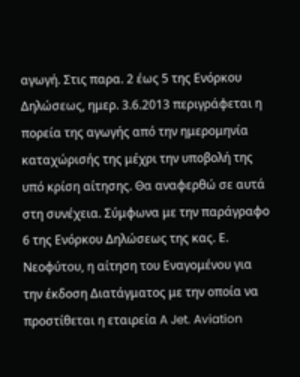αγωγή. Στις παρα. 2 έως 5 της Ενόρκου Δηλώσεως, ημερ. 3.6.2013 περιγράφεται η πορεία της αγωγής από την ημερομηνία καταχώρισής της μέχρι την υποβολή της υπό κρίση αίτησης. Θα αναφερθώ σε αυτά στη συνέχεια. Σύμφωνα με την παράγραφο 6 της Ενόρκου Δηλώσεως της κας. Ε. Νεοφύτου, η αίτηση του Εναγομένου για την έκδοση Διατάγματος με την οποία να προστίθεται η εταιρεία A Jet. Aviation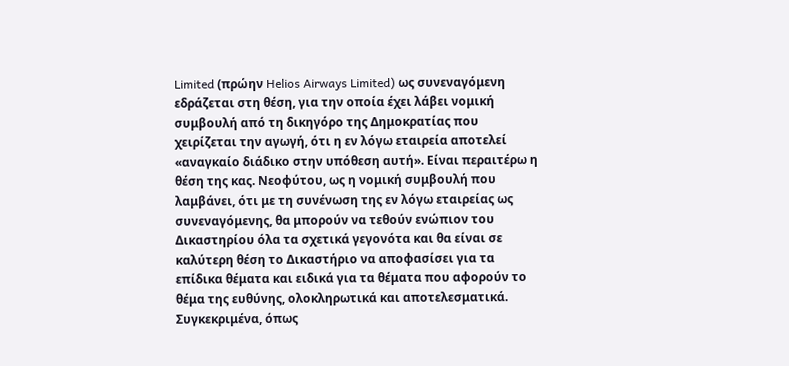Limited (πρώην Helios Airways Limited) ως συνεναγόμενη εδράζεται στη θέση, για την οποία έχει λάβει νομική συμβουλή από τη δικηγόρο της Δημοκρατίας που χειρίζεται την αγωγή, ότι η εν λόγω εταιρεία αποτελεί «αναγκαίο διάδικο στην υπόθεση αυτή». Είναι περαιτέρω η θέση της κας. Νεοφύτου, ως η νομική συμβουλή που λαμβάνει, ότι με τη συνένωση της εν λόγω εταιρείας ως συνεναγόμενης, θα μπορούν να τεθούν ενώπιον του Δικαστηρίου όλα τα σχετικά γεγονότα και θα είναι σε καλύτερη θέση το Δικαστήριο να αποφασίσει για τα επίδικα θέματα και ειδικά για τα θέματα που αφορούν το θέμα της ευθύνης, ολοκληρωτικά και αποτελεσματικά. Συγκεκριμένα, όπως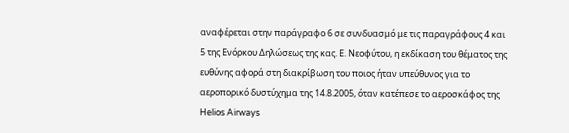αναφέρεται στην παράγραφο 6 σε συνδυασμό με τις παραγράφους 4 και 5 της Ενόρκου Δηλώσεως της κας. Ε. Νεοφύτου, η εκδίκαση του θέματος της ευθύνης αφορά στη διακρίβωση του ποιος ήταν υπεύθυνος για το αεροπορικό δυστύχημα της 14.8.2005, όταν κατέπεσε το αεροσκάφος της Helios Airways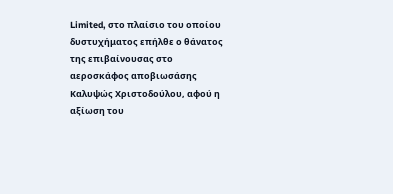Limited, στο πλαίσιο του οποίου δυστυχήματος επήλθε ο θάνατος της επιβαίνουσας στο αεροσκάφος αποβιωσάσης Καλυψώς Χριστοδούλου, αφού η αξίωση του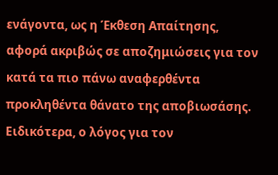ενάγοντα, ως η Έκθεση Απαίτησης, αφορά ακριβώς σε αποζημιώσεις για τον κατά τα πιο πάνω αναφερθέντα προκληθέντα θάνατο της αποβιωσάσης. Ειδικότερα, ο λόγος για τον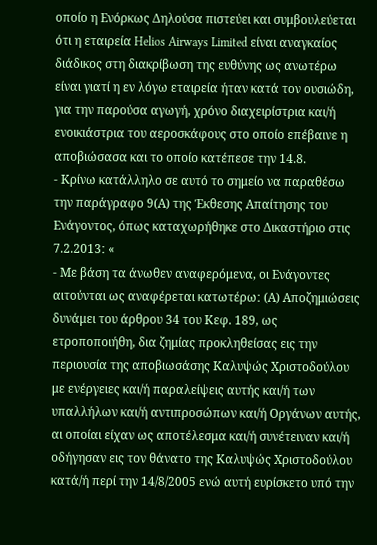οποίο η Ενόρκως Δηλούσα πιστεύει και συμβουλεύεται ότι η εταιρεία Helios Airways Limited είναι αναγκαίος διάδικος στη διακρίβωση της ευθύνης ως ανωτέρω είναι γιατί η εν λόγω εταιρεία ήταν κατά τον ουσιώδη, για την παρούσα αγωγή, χρόνο διαχειρίστρια και/ή ενοικιάστρια του αεροσκάφους στο οποίο επέβαινε η αποβιώσασα και το οποίο κατέπεσε την 14.8.
- Κρίνω κατάλληλο σε αυτό το σημείο να παραθέσω την παράγραφο 9(Α) της Έκθεσης Απαίτησης του Ενάγοντος, όπως καταχωρήθηκε στο Δικαστήριο στις 7.2.2013ː «
- Με βάση τα άνωθεν αναφερόμενα, οι Ενάγοντες αιτούνται ως αναφέρεται κατωτέρωː (Α) Αποζημιώσεις δυνάμει του άρθρου 34 του Κεφ. 189, ως ετροποποιήθη, δια ζημίας προκληθείσας εις την περιουσία της αποβιωσάσης Καλυψώς Χριστοδούλου με ενέργειες και/ή παραλείψεις αυτής και/ή των υπαλλήλων και/ή αντιπροσώπων και/ή Οργάνων αυτής, αι οποίαι είχαν ως αποτέλεσμα και/ή συνέτειναν και/ή οδήγησαν εις τον θάνατο της Καλυψώς Χριστοδούλου κατά/ή περί την 14/8/2005 ενώ αυτή ευρίσκετο υπό την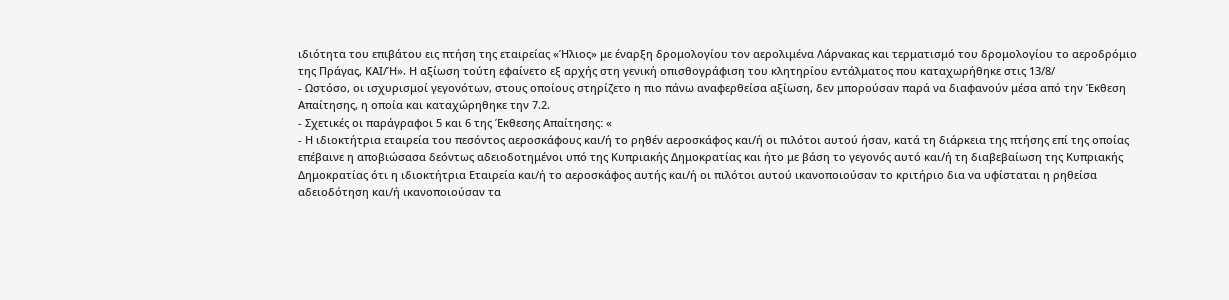ιδιότητα του επιβάτου εις πτήση της εταιρείας «Ήλιος» με έναρξη δρομολογίου τον αερολιμένα Λάρνακας και τερματισμό του δρομολογίου το αεροδρόμιο της Πράγας, ΚΑΙ/Ή». Η αξίωση τούτη εφαίνετο εξ αρχής στη γενική οπισθογράφιση του κλητηρίου εντάλματος που καταχωρήθηκε στις 13/8/
- Ωστόσο, οι ισχυρισμοί γεγονότων, στους οποίους στηρίζετο η πιο πάνω αναφερθείσα αξίωση, δεν μπορούσαν παρά να διαφανούν μέσα από την Έκθεση Απαίτησης, η οποία και καταχώρηθηκε την 7.2.
- Σχετικές οι παράγραφοι 5 και 6 της Έκθεσης Απαίτησηςː «
- Η ιδιοκτήτρια εταιρεία του πεσόντος αεροσκάφους και/ή το ρηθέν αεροσκάφος και/ή οι πιλότοι αυτού ήσαν, κατά τη διάρκεια της πτήσης επί της οποίας επέβαινε η αποβιώσασα δεόντως αδειοδοτημένοι υπό της Κυπριακής Δημοκρατίας και ήτο με βάση το γεγονός αυτό και/ή τη διαβεβαίωση της Κυπριακής Δημοκρατίας ότι η ιδιοκτήτρια Εταιρεία και/ή το αεροσκάφος αυτής και/ή οι πιλότοι αυτού ικανοποιούσαν το κριτήριο δια να υφίσταται η ρηθείσα αδειοδότηση και/ή ικανοποιούσαν τα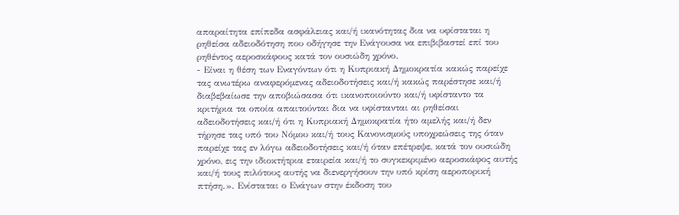απαραίτητα επίπεδα ασφάλειας και/ή ικανότητας δια να υφίσταται η ρηθείσα αδειοδότηση που οδήγησε την Ενάγουσα να επιβιβαστεί επί του ρηθέντος αεροσκάφους κατά τον ουσιώδη χρόνο.
- Είναι η θέση των Εναγόντων ότι η Κυπριακή Δημοκρατία κακώς παρείχε τας ανωτέρω αναφερόμενας αδειοδοτήσεις και/ή κακώς παρέστησε και/ή διαβεβαίωσε την αποβιώσασα ότι ικανοποιούντο και/ή υφίσταντο τα κριτήρια τα οποία απαιτούνται δια να υφίστανται αι ρηθείσαι αδειοδοτήσεις και/ή ότι η Κυπριακή Δημοκρατία ήτο αμελής και/ή δεν τήρησε τας υπό του Νόμου και/ή τους Κανονισμούς υποχρεώσεις της όταν παρείχε τας εν λόγω αδειοδοτήσεις και/ή όταν επέτρεψε, κατά τον ουσιώδη χρόνο, εις την ιδιοκτήτρια εταιρεία και/ή το συγκεκριμένο αεροσκάφος αυτής και/ή τους πιλότους αυτής να διενεργήσουν την υπό κρίση αεροπορική πτήση.». Ενίσταται ο Ενάγων στην έκδοση του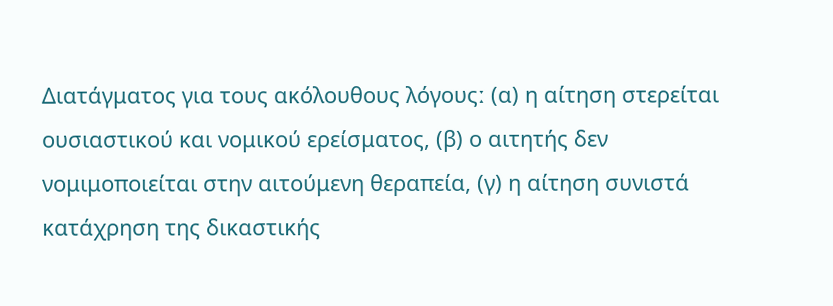Διατάγματος για τους ακόλουθους λόγουςː (α) η αίτηση στερείται ουσιαστικού και νομικού ερείσματος, (β) ο αιτητής δεν νομιμοποιείται στην αιτούμενη θεραπεία, (γ) η αίτηση συνιστά κατάχρηση της δικαστικής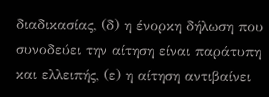διαδικασίας, (δ) η ένορκη δήλωση που συνοδεύει την αίτηση είναι παράτυπη και ελλειπής, (ε) η αίτηση αντιβαίνει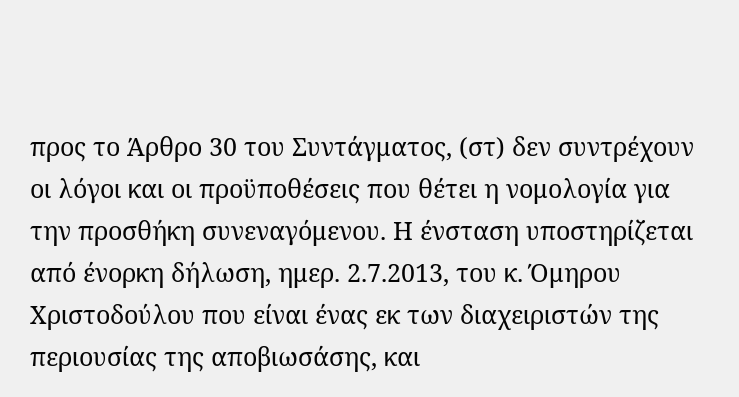προς το Άρθρο 30 του Συντάγματος, (στ) δεν συντρέχουν οι λόγοι και οι προϋποθέσεις που θέτει η νομολογία για την προσθήκη συνεναγόμενου. Η ένσταση υποστηρίζεται από ένορκη δήλωση, ημερ. 2.7.2013, του κ. Όμηρου Χριστοδούλου που είναι ένας εκ των διαχειριστών της περιουσίας της αποβιωσάσης, και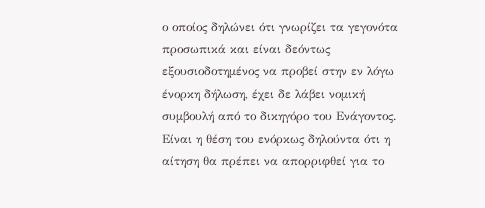ο οποίος δηλώνει ότι γνωρίζει τα γεγονότα προσωπικά και είναι δεόντως εξουσιοδοτημένος να προβεί στην εν λόγω ένορκη δήλωση, έχει δε λάβει νομική συμβουλή από το δικηγόρο του Ενάγοντος. Είναι η θέση του ενόρκως δηλούντα ότι η αίτηση θα πρέπει να απορριφθεί για το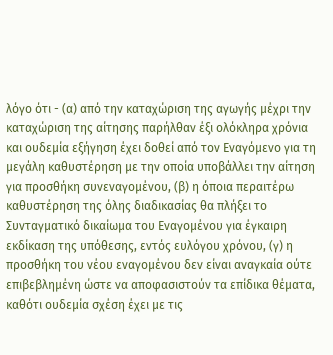λόγο ότι - (α) από την καταχώριση της αγωγής μέχρι την καταχώριση της αίτησης παρήλθαν έξι ολόκληρα χρόνια και ουδεμία εξήγηση έχει δοθεί από τον Εναγόμενο για τη μεγάλη καθυστέρηση με την οποία υποβάλλει την αίτηση για προσθήκη συνεναγομένου, (β) η όποια περαιτέρω καθυστέρηση της όλης διαδικασίας θα πλήξει το Συνταγματικό δικαίωμα του Εναγομένου για έγκαιρη εκδίκαση της υπόθεσης, εντός ευλόγου χρόνου, (γ) η προσθήκη του νέου εναγομένου δεν είναι αναγκαία ούτε επιβεβλημένη ώστε να αποφασιστούν τα επίδικα θέματα, καθότι ουδεμία σχέση έχει με τις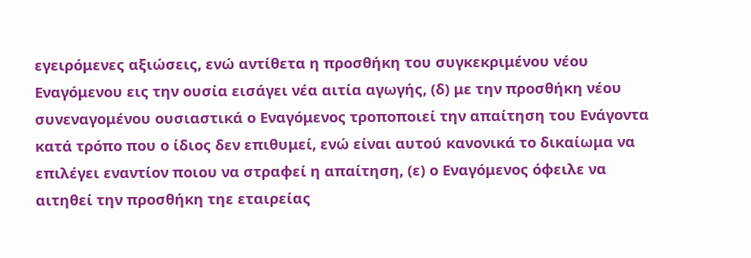εγειρόμενες αξιώσεις, ενώ αντίθετα η προσθήκη του συγκεκριμένου νέου Εναγόμενου εις την ουσία εισάγει νέα αιτία αγωγής, (δ) με την προσθήκη νέου συνεναγομένου ουσιαστικά ο Εναγόμενος τροποποιεί την απαίτηση του Ενάγοντα κατά τρόπο που ο ίδιος δεν επιθυμεί, ενώ είναι αυτού κανονικά το δικαίωμα να επιλέγει εναντίον ποιου να στραφεί η απαίτηση, (ε) ο Εναγόμενος όφειλε να αιτηθεί την προσθήκη τηε εταιρείας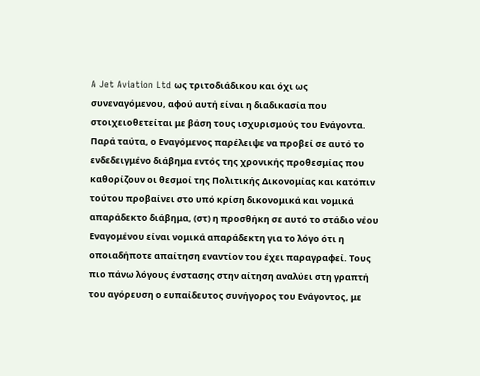A Jet Aviation Ltd ως τριτοδιάδικου και όχι ως συνεναγόμενου, αφού αυτή είναι η διαδικασία που στοιχειοθετείται με βάση τους ισχυρισμούς του Ενάγοντα. Παρά ταύτα, ο Εναγόμενος παρέλειψε να προβεί σε αυτό το ενδεδειγμένο διάβημα εντός της χρονικής προθεσμίας που καθορίζουν οι θεσμοί της Πολιτικής Δικονομίας και κατόπιν τούτου προβαίνει στο υπό κρίση δικονομικά και νομικά απαράδεκτο διάβημα, (στ) η προσθήκη σε αυτό το στάδιο νέου Εναγομένου είναι νομικά απαράδεκτη για το λόγο ότι η οποιαδήποτε απαίτηση εναντίον του έχει παραγραφεί. Τους πιο πάνω λόγους ένστασης στην αίτηση αναλύει στη γραπτή του αγόρευση ο ευπαίδευτος συνήγορος του Ενάγοντος, με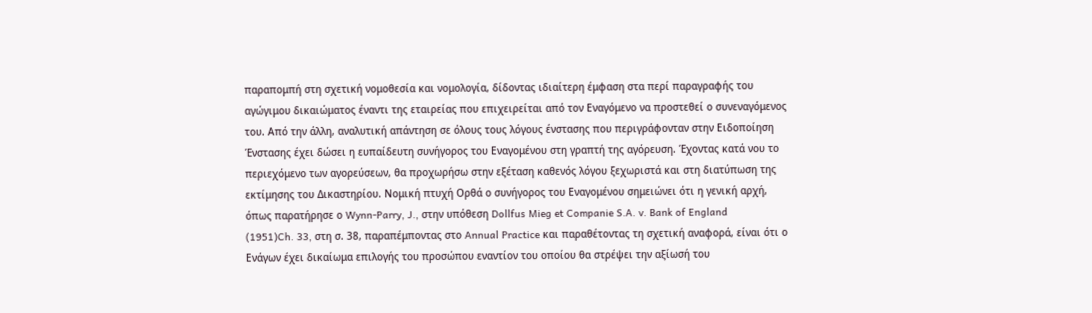παραπομπή στη σχετική νομοθεσία και νομολογία, δίδοντας ιδιαίτερη έμφαση στα περί παραγραφής του αγώγιμου δικαιώματος έναντι της εταιρείας που επιχειρείται από τον Εναγόμενο να προστεθεί ο συνεναγόμενος του. Από την άλλη, αναλυτική απάντηση σε όλους τους λόγους ένστασης που περιγράφονταν στην Ειδοποίηση Ένστασης έχει δώσει η ευπαίδευτη συνήγορος του Εναγομένου στη γραπτή της αγόρευση. Έχοντας κατά νου το περιεχόμενο των αγορεύσεων, θα προχωρήσω στην εξέταση καθενός λόγου ξεχωριστά και στη διατύπωση της εκτίμησης του Δικαστηρίου. Νομική πτυχή Ορθά ο συνήγορος του Εναγομένου σημειώνει ότι η γενική αρχή, όπως παρατήρησε ο Wynn-Parry, J., στην υπόθεση Dollfus Mieg et Companie S.A. v. Bank of England
(1951)Ch. 33, στη σ. 38, παραπέμποντας στο Annual Practice και παραθέτοντας τη σχετική αναφορά, είναι ότι ο Ενάγων έχει δικαίωμα επιλογής του προσώπου εναντίον του οποίου θα στρέψει την αξίωσή του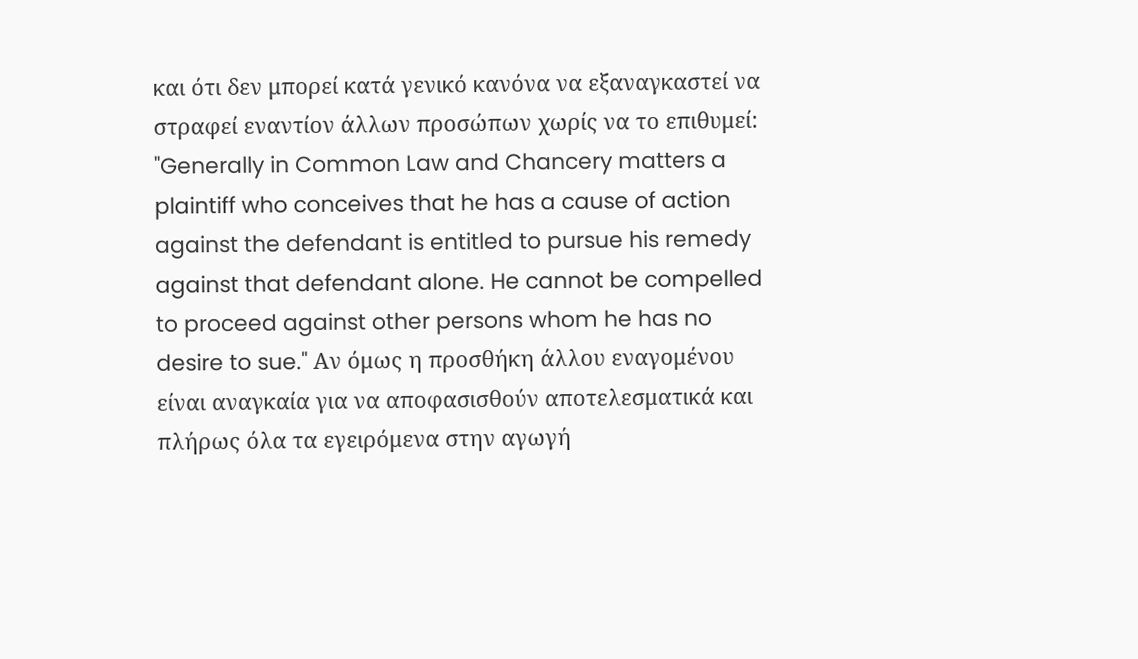και ότι δεν μπορεί κατά γενικό κανόνα να εξαναγκαστεί να στραφεί εναντίον άλλων προσώπων χωρίς να το επιθυμεί: "Generally in Common Law and Chancery matters a plaintiff who conceives that he has a cause of action against the defendant is entitled to pursue his remedy against that defendant alone. He cannot be compelled to proceed against other persons whom he has no desire to sue." Αν όμως η προσθήκη άλλου εναγομένου είναι αναγκαία για να αποφασισθούν αποτελεσματικά και πλήρως όλα τα εγειρόμενα στην αγωγή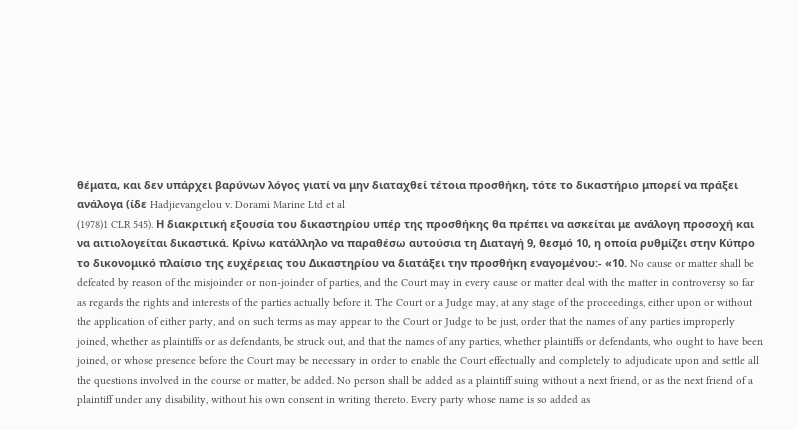θέματα, και δεν υπάρχει βαρύνων λόγος γιατί να μην διαταχθεί τέτοια προσθήκη, τότε το δικαστήριο μπορεί να πράξει ανάλογα (ίδε Hadjievangelou v. Dorami Marine Ltd et al
(1978)1 CLR 545). Η διακριτική εξουσία του δικαστηρίου υπέρ της προσθήκης θα πρέπει να ασκείται με ανάλογη προσοχή και να αιτιολογείται δικαστικά. Κρίνω κατάλληλο να παραθέσω αυτούσια τη Διαταγή 9, θεσμό 10, η οποία ρυθμίζει στην Κύπρο το δικονομικό πλαίσιο της ευχέρειας του Δικαστηρίου να διατάξει την προσθήκη εναγομένου:- «10. No cause or matter shall be defeated by reason of the misjoinder or non-joinder of parties, and the Court may in every cause or matter deal with the matter in controversy so far as regards the rights and interests of the parties actually before it. The Court or a Judge may, at any stage of the proceedings, either upon or without the application of either party, and on such terms as may appear to the Court or Judge to be just, order that the names of any parties improperly joined, whether as plaintiffs or as defendants, be struck out, and that the names of any parties, whether plaintiffs or defendants, who ought to have been joined, or whose presence before the Court may be necessary in order to enable the Court effectually and completely to adjudicate upon and settle all the questions involved in the course or matter, be added. No person shall be added as a plaintiff suing without a next friend, or as the next friend of a plaintiff under any disability, without his own consent in writing thereto. Every party whose name is so added as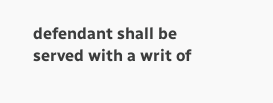defendant shall be served with a writ of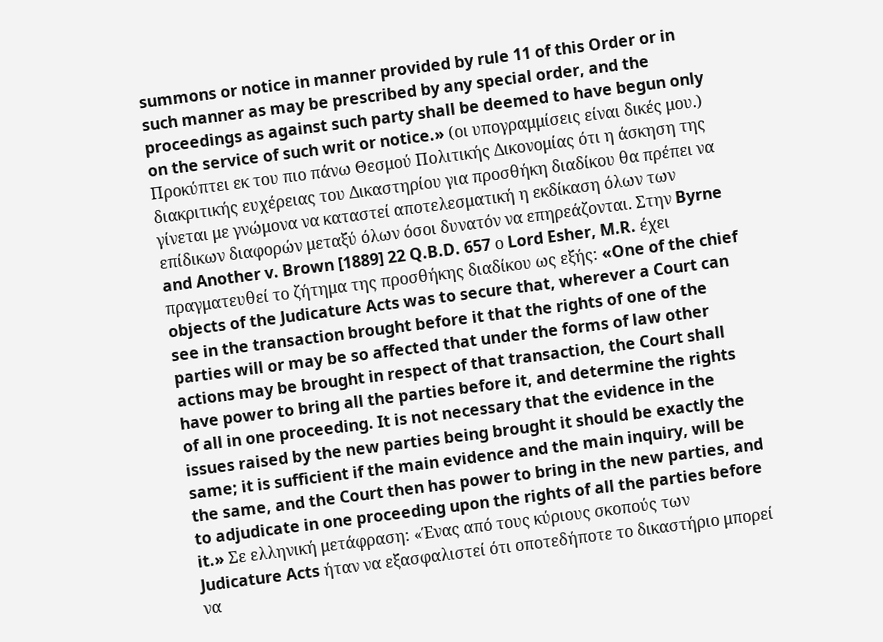summons or notice in manner provided by rule 11 of this Order or in such manner as may be prescribed by any special order, and the proceedings as against such party shall be deemed to have begun only on the service of such writ or notice.» (οι υπογραμμίσεις είναι δικές μου.) Προκύπτει εκ του πιο πάνω Θεσμού Πολιτικής Δικονομίας ότι η άσκηση της διακριτικής ευχέρειας του Δικαστηρίου για προσθήκη διαδίκου θα πρέπει να γίνεται με γνώμονα να καταστεί αποτελεσματική η εκδίκαση όλων των επίδικων διαφορών μεταξύ όλων όσοι δυνατόν να επηρεάζονται. Στην Byrne and Another v. Brown [1889] 22 Q.B.D. 657 ο Lord Esher, M.R. έχει πραγματευθεί το ζήτημα της προσθήκης διαδίκου ως εξής: «One of the chief objects of the Judicature Acts was to secure that, wherever a Court can see in the transaction brought before it that the rights of one of the parties will or may be so affected that under the forms of law other actions may be brought in respect of that transaction, the Court shall have power to bring all the parties before it, and determine the rights of all in one proceeding. It is not necessary that the evidence in the issues raised by the new parties being brought it should be exactly the same; it is sufficient if the main evidence and the main inquiry, will be the same, and the Court then has power to bring in the new parties, and to adjudicate in one proceeding upon the rights of all the parties before it.» Σε ελληνική μετάφραση: «Ένας από τους κύριους σκοπούς των Judicature Acts ήταν να εξασφαλιστεί ότι οποτεδήποτε το δικαστήριο μπορεί να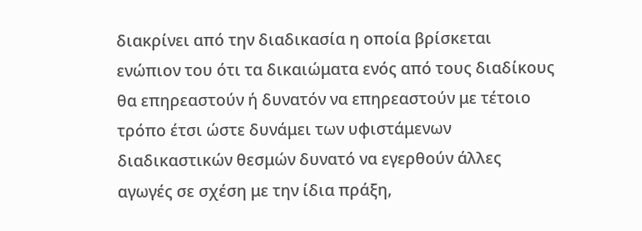διακρίνει από την διαδικασία η οποία βρίσκεται ενώπιον του ότι τα δικαιώματα ενός από τους διαδίκους θα επηρεαστούν ή δυνατόν να επηρεαστούν με τέτοιο τρόπο έτσι ώστε δυνάμει των υφιστάμενων διαδικαστικών θεσμών δυνατό να εγερθούν άλλες αγωγές σε σχέση με την ίδια πράξη,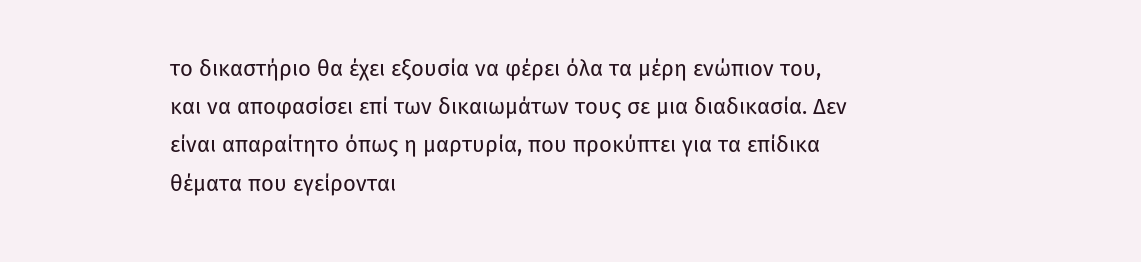το δικαστήριο θα έχει εξουσία να φέρει όλα τα μέρη ενώπιον του, και να αποφασίσει επί των δικαιωμάτων τους σε μια διαδικασία. Δεν είναι απαραίτητο όπως η μαρτυρία, που προκύπτει για τα επίδικα θέματα που εγείρονται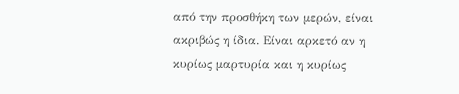από την προσθήκη των μερών, είναι ακριβώς η ίδια. Είναι αρκετό αν η κυρίως μαρτυρία και η κυρίως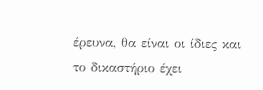έρευνα, θα είναι οι ίδιες και το δικαστήριο έχει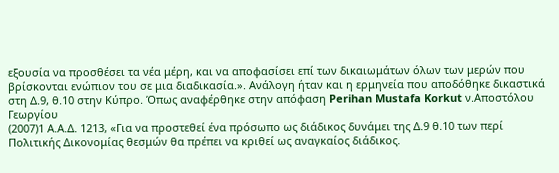εξουσία να προσθέσει τα νέα μέρη, και να αποφασίσει επί των δικαιωμάτων όλων των μερών που βρίσκονται ενώπιον του σε μια διαδικασία.». Ανάλογη ήταν και η ερμηνεία που αποδόθηκε δικαστικά στη Δ.9, θ.10 στην Κύπρο. Όπως αναφέρθηκε στην απόφαση Perihan Mustafa Korkut ν.Αποστόλου Γεωργίου
(2007)1 Α.Α.Δ. 1213, «Για να προστεθεί ένα πρόσωπο ως διάδικος δυνάμει της Δ.9 θ.10 των περί Πολιτικής Δικονομίας θεσμών θα πρέπει να κριθεί ως αναγκαίος διάδικος.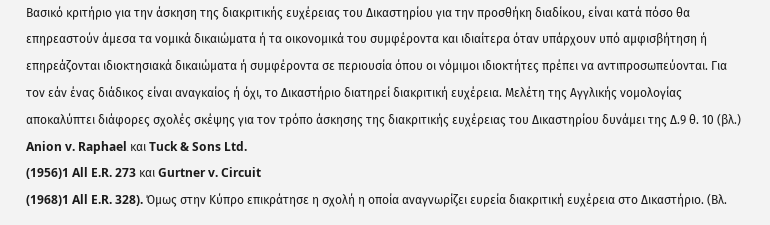Βασικό κριτήριο για την άσκηση της διακριτικής ευχέρειας του Δικαστηρίου για την προσθήκη διαδίκου, είναι κατά πόσο θα επηρεαστούν άμεσα τα νομικά δικαιώματα ή τα οικονομικά του συμφέροντα και ιδιαίτερα όταν υπάρχουν υπό αμφισβήτηση ή επηρεάζονται ιδιοκτησιακά δικαιώματα ή συμφέροντα σε περιουσία όπου οι νόμιμοι ιδιοκτήτες πρέπει να αντιπροσωπεύονται. Για τον εάν ένας διάδικος είναι αναγκαίος ή όχι, το Δικαστήριο διατηρεί διακριτική ευχέρεια. Μελέτη της Αγγλικής νομολογίας αποκαλύπτει διάφορες σχολές σκέψης για τον τρόπο άσκησης της διακριτικής ευχέρειας του Δικαστηρίου δυνάμει της Δ.9 θ. 10 (βλ.) Anion v. Raphael και Tuck & Sons Ltd.
(1956)1 All E.R. 273 και Gurtner v. Circuit
(1968)1 All E.R. 328). Όμως στην Κύπρο επικράτησε η σχολή η οποία αναγνωρίζει ευρεία διακριτική ευχέρεια στο Δικαστήριο. (Βλ.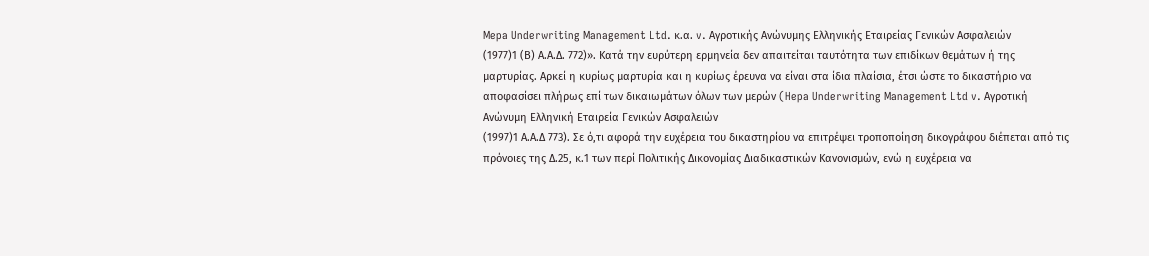Mepa Underwriting Management Ltd. κ.α. v. Αγροτικής Ανώνυμης Ελληνικής Εταιρείας Γενικών Ασφαλειών
(1977)1 (Β) Α.Α.Δ. 772)». Κατά την ευρύτερη ερμηνεία δεν απαιτείται ταυτότητα των επιδίκων θεμάτων ή της μαρτυρίας. Αρκεί η κυρίως μαρτυρία και η κυρίως έρευνα να είναι στα ίδια πλαίσια, έτσι ώστε το δικαστήριο να αποφασίσει πλήρως επί των δικαιωμάτων όλων των μερών (Hepa Underwriting Management Ltd v. Αγροτική Ανώνυμη Ελληνική Εταιρεία Γενικών Ασφαλειών
(1997)1 Α.Α.Δ 773). Σε ό,τι αφορά την ευχέρεια του δικαστηρίου να επιτρέψει τροποποίηση δικογράφου διέπεται από τις πρόνοιες της Δ.25, κ.1 των περί Πολιτικής Δικονομίας Διαδικαστικών Κανονισμών, ενώ η ευχέρεια να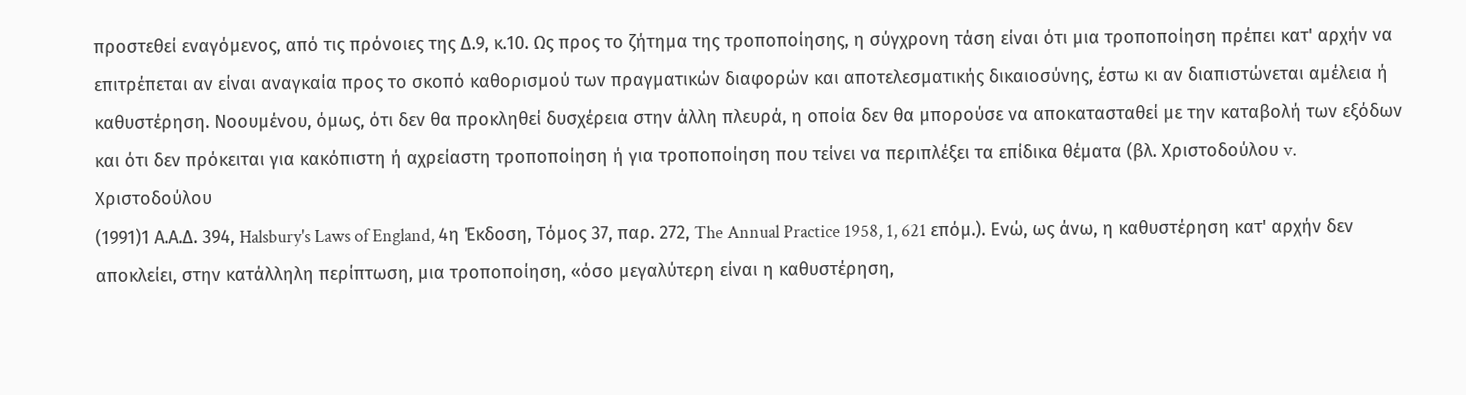προστεθεί εναγόμενος, από τις πρόνοιες της Δ.9, κ.10. Ως προς το ζήτημα της τροποποίησης, η σύγχρονη τάση είναι ότι μια τροποποίηση πρέπει κατ' αρχήν να επιτρέπεται αν είναι αναγκαία προς το σκοπό καθορισμού των πραγματικών διαφορών και αποτελεσματικής δικαιοσύνης, έστω κι αν διαπιστώνεται αμέλεια ή καθυστέρηση. Νοουμένου, όμως, ότι δεν θα προκληθεί δυσχέρεια στην άλλη πλευρά, η οποία δεν θα μπορούσε να αποκατασταθεί με την καταβολή των εξόδων και ότι δεν πρόκειται για κακόπιστη ή αχρείαστη τροποποίηση ή για τροποποίηση που τείνει να περιπλέξει τα επίδικα θέματα (βλ. Χριστοδούλου v. Χριστοδούλου
(1991)1 Α.Α.Δ. 394, Halsbury's Laws of England, 4η Έκδοση, Τόμος 37, παρ. 272, The Annual Practice 1958, 1, 621 επόμ.). Ενώ, ως άνω, η καθυστέρηση κατ' αρχήν δεν αποκλείει, στην κατάλληλη περίπτωση, μια τροποποίηση, «όσο μεγαλύτερη είναι η καθυστέρηση,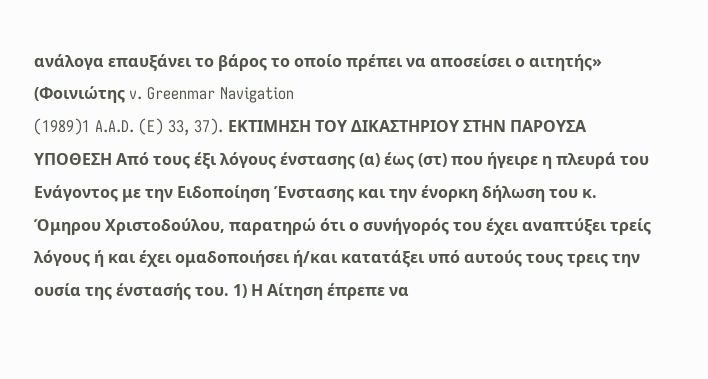ανάλογα επαυξάνει το βάρος το οποίο πρέπει να αποσείσει ο αιτητής» (Φοινιώτης v. Greenmar Navigation
(1989)1 A.A.D. (E) 33, 37). ΕΚΤΙΜΗΣΗ ΤΟΥ ΔΙΚΑΣΤΗΡΙΟΥ ΣΤΗΝ ΠΑΡΟΥΣΑ ΥΠΟΘΕΣΗ Από τους έξι λόγους ένστασης (α) έως (στ) που ήγειρε η πλευρά του Ενάγοντος με την Ειδοποίηση Ένστασης και την ένορκη δήλωση του κ. Όμηρου Χριστοδούλου, παρατηρώ ότι ο συνήγορός του έχει αναπτύξει τρείς λόγους ή και έχει ομαδοποιήσει ή/και κατατάξει υπό αυτούς τους τρεις την ουσία της ένστασής του. 1) Η Αίτηση έπρεπε να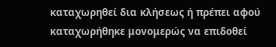καταχωρηθεί δια κλήσεως ή πρέπει αφού καταχωρήθηκε μονομερώς να επιδοθεί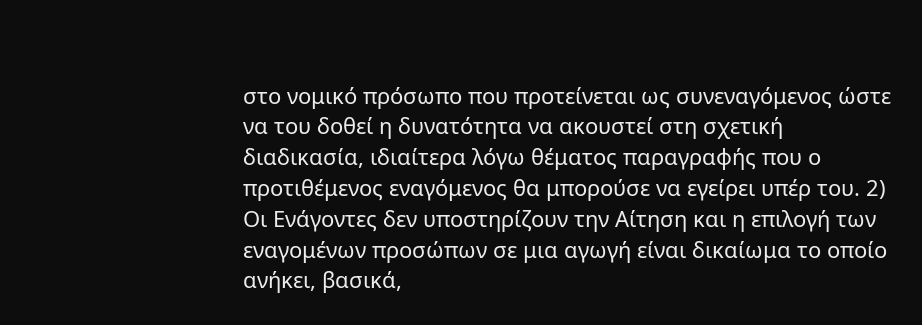στο νομικό πρόσωπο που προτείνεται ως συνεναγόμενος ώστε να του δοθεί η δυνατότητα να ακουστεί στη σχετική διαδικασία, ιδιαίτερα λόγω θέματος παραγραφής που ο προτιθέμενος εναγόμενος θα μπορούσε να εγείρει υπέρ του. 2) Οι Ενάγοντες δεν υποστηρίζουν την Αίτηση και η επιλογή των εναγομένων προσώπων σε μια αγωγή είναι δικαίωμα το οποίο ανήκει, βασικά,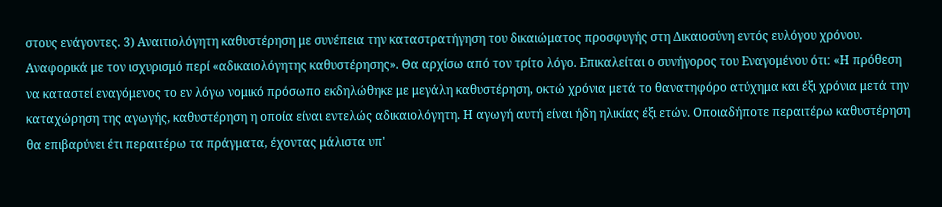στους ενάγοντες. 3) Αναιτιολόγητη καθυστέρηση με συνέπεια την καταστρατήγηση του δικαιώματος προσφυγής στη Δικαιοσύνη εντός ευλόγου χρόνου. Αναφορικά με τον ισχυρισμό περί «αδικαιολόγητης καθυστέρησης». Θα αρχίσω από τον τρίτο λόγο. Επικαλείται ο συνήγορος του Εναγομένου ότιː «Η πρόθεση να καταστεί εναγόμενος το εν λόγω νομικό πρόσωπο εκδηλώθηκε με μεγάλη καθυστέρηση, οκτώ χρόνια μετά το θανατηφόρο ατύχημα και έξι χρόνια μετά την καταχώρηση της αγωγής, καθυστέρηση η οποία είναι εντελώς αδικαιολόγητη. Η αγωγή αυτή είναι ήδη ηλικίας έξι ετών. Οποιαδήποτε περαιτέρω καθυστέρηση θα επιβαρύνει έτι περαιτέρω τα πράγματα, έχοντας μάλιστα υπ'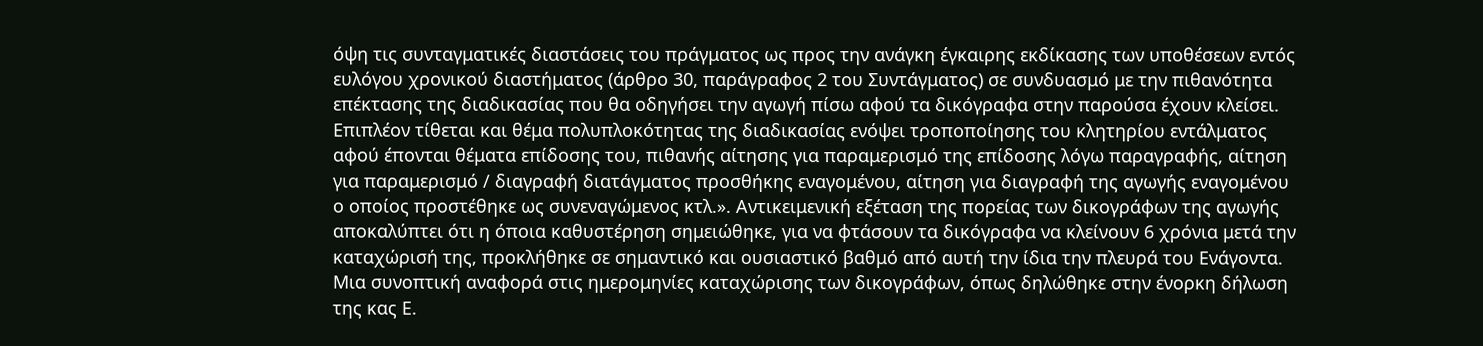όψη τις συνταγματικές διαστάσεις του πράγματος ως προς την ανάγκη έγκαιρης εκδίκασης των υποθέσεων εντός ευλόγου χρονικού διαστήματος (άρθρο 30, παράγραφος 2 του Συντάγματος) σε συνδυασμό με την πιθανότητα επέκτασης της διαδικασίας που θα οδηγήσει την αγωγή πίσω αφού τα δικόγραφα στην παρούσα έχουν κλείσει. Επιπλέον τίθεται και θέμα πολυπλοκότητας της διαδικασίας ενόψει τροποποίησης του κλητηρίου εντάλματος αφού έπονται θέματα επίδοσης του, πιθανής αίτησης για παραμερισμό της επίδοσης λόγω παραγραφής, αίτηση για παραμερισμό / διαγραφή διατάγματος προσθήκης εναγομένου, αίτηση για διαγραφή της αγωγής εναγομένου ο οποίος προστέθηκε ως συνεναγώμενος κτλ.». Αντικειμενική εξέταση της πορείας των δικογράφων της αγωγής αποκαλύπτει ότι η όποια καθυστέρηση σημειώθηκε, για να φτάσουν τα δικόγραφα να κλείνουν 6 χρόνια μετά την καταχώρισή της, προκλήθηκε σε σημαντικό και ουσιαστικό βαθμό από αυτή την ίδια την πλευρά του Ενάγοντα. Μια συνοπτική αναφορά στις ημερομηνίες καταχώρισης των δικογράφων, όπως δηλώθηκε στην ένορκη δήλωση της κας Ε.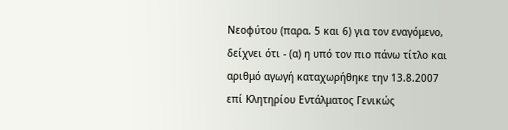Νεοφύτου (παρα. 5 και 6) για τον εναγόμενο, δείχνει ότι - (α) η υπό τον πιο πάνω τίτλο και αριθμό αγωγή καταχωρήθηκε την 13.8.2007 επί Κλητηρίου Εντάλματος Γενικώς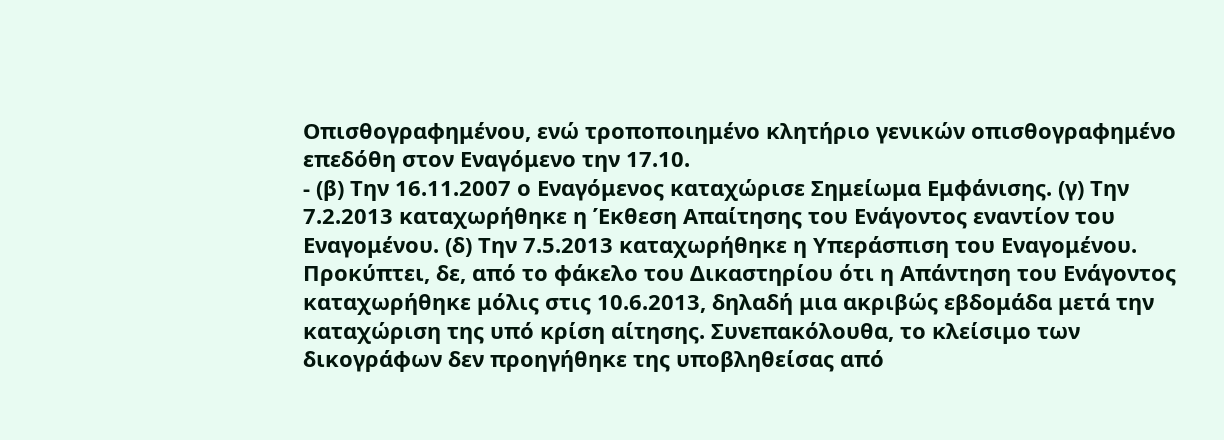Οπισθογραφημένου, ενώ τροποποιημένο κλητήριο γενικών οπισθογραφημένο επεδόθη στον Εναγόμενο την 17.10.
- (β) Την 16.11.2007 ο Εναγόμενος καταχώρισε Σημείωμα Εμφάνισης. (γ) Την 7.2.2013 καταχωρήθηκε η Έκθεση Απαίτησης του Ενάγοντος εναντίον του Εναγομένου. (δ) Την 7.5.2013 καταχωρήθηκε η Υπεράσπιση του Εναγομένου. Προκύπτει, δε, από το φάκελο του Δικαστηρίου ότι η Απάντηση του Ενάγοντος καταχωρήθηκε μόλις στις 10.6.2013, δηλαδή μια ακριβώς εβδομάδα μετά την καταχώριση της υπό κρίση αίτησης. Συνεπακόλουθα, το κλείσιμο των δικογράφων δεν προηγήθηκε της υποβληθείσας από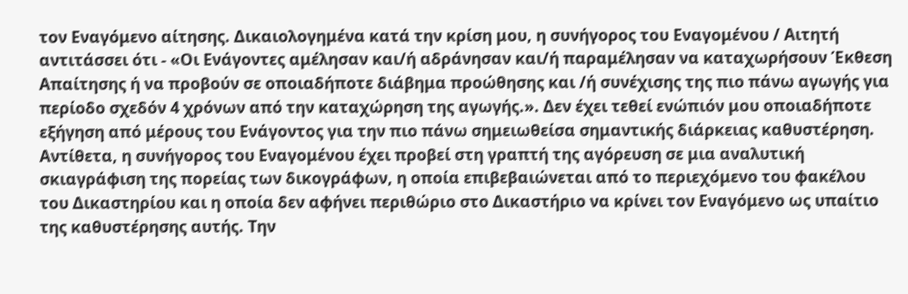τον Εναγόμενο αίτησης. Δικαιολογημένα κατά την κρίση μου, η συνήγορος του Εναγομένου / Αιτητή αντιτάσσει ότι - «Οι Ενάγοντες αμέλησαν και/ή αδράνησαν και/ή παραμέλησαν να καταχωρήσουν Έκθεση Απαίτησης ή να προβούν σε οποιαδήποτε διάβημα προώθησης και /ή συνέχισης της πιο πάνω αγωγής για περίοδο σχεδόν 4 χρόνων από την καταχώρηση της αγωγής.». Δεν έχει τεθεί ενώπιόν μου οποιαδήποτε εξήγηση από μέρους του Ενάγοντος για την πιο πάνω σημειωθείσα σημαντικής διάρκειας καθυστέρηση. Αντίθετα, η συνήγορος του Εναγομένου έχει προβεί στη γραπτή της αγόρευση σε μια αναλυτική σκιαγράφιση της πορείας των δικογράφων, η οποία επιβεβαιώνεται από το περιεχόμενο του φακέλου του Δικαστηρίου και η οποία δεν αφήνει περιθώριο στο Δικαστήριο να κρίνει τον Εναγόμενο ως υπαίτιο της καθυστέρησης αυτής. Την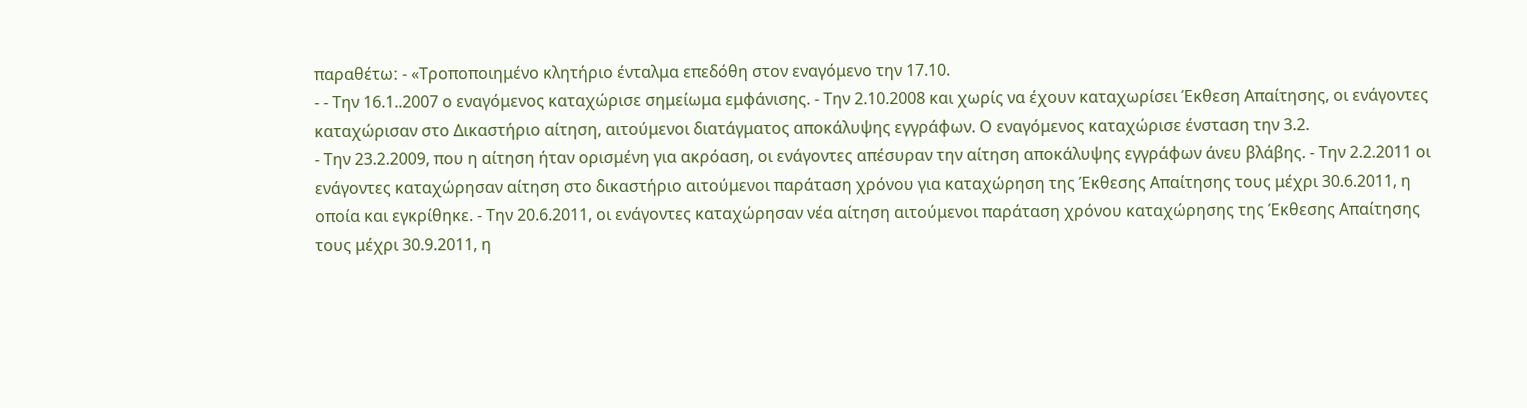παραθέτωː - «Τροποποιημένο κλητήριο ένταλμα επεδόθη στον εναγόμενο την 17.10.
- - Την 16.1..2007 ο εναγόμενος καταχώρισε σημείωμα εμφάνισης. - Την 2.10.2008 και χωρίς να έχουν καταχωρίσει Έκθεση Απαίτησης, οι ενάγοντες καταχώρισαν στο Δικαστήριο αίτηση, αιτούμενοι διατάγματος αποκάλυψης εγγράφων. Ο εναγόμενος καταχώρισε ένσταση την 3.2.
- Την 23.2.2009, που η αίτηση ήταν ορισμένη για ακρόαση, οι ενάγοντες απέσυραν την αίτηση αποκάλυψης εγγράφων άνευ βλάβης. - Την 2.2.2011 οι ενάγοντες καταχώρησαν αίτηση στο δικαστήριο αιτούμενοι παράταση χρόνου για καταχώρηση της Έκθεσης Απαίτησης τους μέχρι 30.6.2011, η οποία και εγκρίθηκε. - Την 20.6.2011, οι ενάγοντες καταχώρησαν νέα αίτηση αιτούμενοι παράταση χρόνου καταχώρησης της Έκθεσης Απαίτησης τους μέχρι 30.9.2011, η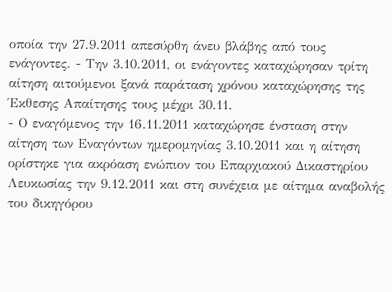οποία την 27.9.2011 απεσύρθη άνευ βλάβης από τους ενάγοντες. - Την 3.10.2011, οι ενάγοντες καταχώρησαν τρίτη αίτηση αιτούμενοι ξανά παράταση χρόνου καταχώρησης της Έκθεσης Απαίτησης τους μέχρι 30.11.
- Ο εναγόμενος την 16.11.2011 καταχώρησε ένσταση στην αίτηση των Εναγόντων ημερομηνίας 3.10.2011 και η αίτηση ορίστηκε για ακρόαση ενώπιον του Επαρχιακού Δικαστηρίου Λευκωσίας την 9.12.2011 και στη συνέχεια με αίτημα αναβολής του δικηγόρου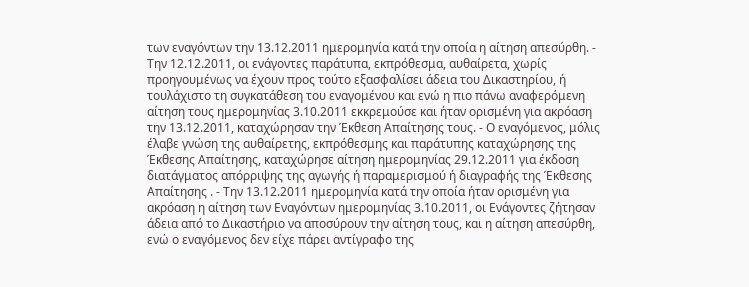των εναγόντων την 13.12.2011 ημερομηνία κατά την οποία η αίτηση απεσύρθη. - Την 12.12.2011, οι ενάγοντες παράτυπα, εκπρόθεσμα, αυθαίρετα, χωρίς προηγουμένως να έχουν προς τούτο εξασφαλίσει άδεια του Δικαστηρίου, ή τουλάχιστο τη συγκατάθεση του εναγομένου και ενώ η πιο πάνω αναφερόμενη αίτηση τους ημερομηνίας 3.10.2011 εκκρεμούσε και ήταν ορισμένη για ακρόαση την 13.12.2011, καταχώρησαν την Έκθεση Απαίτησης τους. - Ο εναγόμενος, μόλις έλαβε γνώση της αυθαίρετης, εκπρόθεσμης και παράτυπης καταχώρησης της Έκθεσης Απαίτησης, καταχώρησε αίτηση ημερομηνίας 29.12.2011 για έκδοση διατάγματος απόρριψης της αγωγής ή παραμερισμού ή διαγραφής της Έκθεσης Απαίτησης . - Την 13.12.2011 ημερομηνία κατά την οποία ήταν ορισμένη για ακρόαση η αίτηση των Εναγόντων ημερομηνίας 3.10.2011, οι Ενάγοντες ζήτησαν άδεια από το Δικαστήριο να αποσύρουν την αίτηση τους, και η αίτηση απεσύρθη, ενώ ο εναγόμενος δεν είχε πάρει αντίγραφο της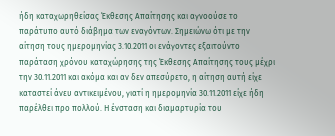ήδη καταχωρηθείσας Έκθεσης Απαίτησης και αγνοούσε το παράτυπο αυτό διάβημα των εναγόντων. Σημειώνω ότι με την αίτηση τους ημερομηνίας 3.10.2011 οι ενάγοντες εξαιτούντο παράταση χρόνου καταχώρησης της Έκθεσης Απαίτησης τους μέχρι την 30.11.2011 και ακόμα και αν δεν απεσύρετο, η αίτηση αυτή είχε καταστεί άνευ αντικειμένου, γιατί η ημερομηνία 30.11.2011 είχε ήδη παρέλθει προ πολλού. Η ένσταση και διαμαρτυρία του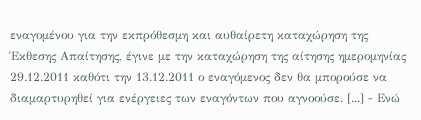εναγομένου για την εκπρόθεσμη και αυθαίρετη καταχώρηση της Έκθεσης Απαίτησης, έγινε με την καταχώρηση της αίτησης ημερομηνίας 29.12.2011 καθότι την 13.12.2011 ο εναγόμενος δεν θα μπορούσε να διαμαρτυρηθεί για ενέργειες των εναγόντων που αγνοούσε. [...] - Ενώ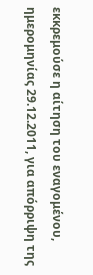εκκρεμούσε η αίτηση του εναγομένου, ημερομηνίας 29.12.2011, για απόρριψη της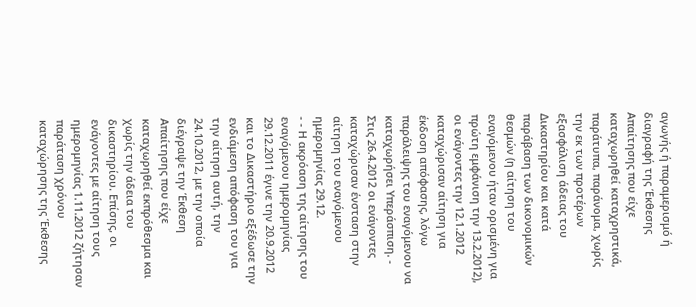αγωγής ή παραμερισμό ή διαγραφή της Έκθεσης Απαίτησης που είχε καταχωρηθεί καταχρηστικά, παράτυπα, παράνομα, χωρίς την εκ των προτέρων εξασφάλιση άδειας του Δικαστηρίου και κατά παράβαση των δικονομικών θεσμών (η αίτηση του εναγόμενου ήταν ορισμένη για πρώτη εμφάνιση την 13.2.2012), οι ενάγοντες την 12.1.2012 καταχώρισαν αίτηση για έκδοση απόφασης, λόγω παράλειψης του εναγόμενου να καταχωρήσει Υπεράσπιση. - Στις 26.4.2012 οι ενάγοντες καταχώρισαν ένσταση στην αίτηση του εναγόμενου ημερομηνίας 29.12.
- - Η ακρόαση της αίτησης του εναγόμενου ημερομηνίας 29.12.2011 έγινε την 20.9.2012 και το Δικαστήριο εξέδωσε την ενδιάμεση απόφαση του για την αίτηση αυτή, την 24.10.2012, με την οποία διέγραψε την Έκθεση Απαίτησης που είχε καταχωρηθεί εκπρόθεσμα και χωρίς την άδεια του δικαστηρίου. Επίσης, οι ενάγοντες με αίτηση τους ημερομηνίας 1.11.2012 ζήτησαν παράταση χρόνου καταχώρησης της Έκθεσης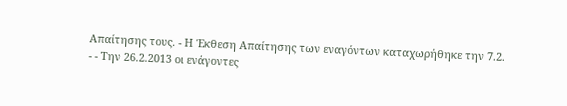Απαίτησης τους. - Η Έκθεση Απαίτησης των εναγόντων καταχωρήθηκε την 7.2.
- - Την 26.2.2013 οι ενάγοντες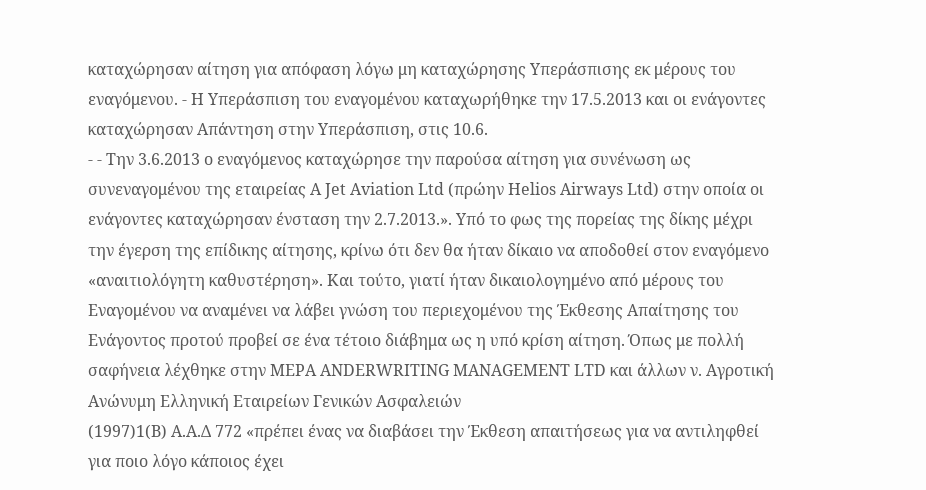καταχώρησαν αίτηση για απόφαση λόγω μη καταχώρησης Υπεράσπισης εκ μέρους του εναγόμενου. - Η Υπεράσπιση του εναγομένου καταχωρήθηκε την 17.5.2013 και οι ενάγοντες καταχώρησαν Απάντηση στην Υπεράσπιση, στις 10.6.
- - Την 3.6.2013 ο εναγόμενος καταχώρησε την παρούσα αίτηση για συνένωση ως συνεναγομένου της εταιρείας A Jet Aviation Ltd (πρώην Helios Airways Ltd) στην οποία οι ενάγοντες καταχώρησαν ένσταση την 2.7.2013.». Υπό το φως της πορείας της δίκης μέχρι την έγερση της επίδικης αίτησης, κρίνω ότι δεν θα ήταν δίκαιο να αποδοθεί στον εναγόμενο «αναιτιολόγητη καθυστέρηση». Και τούτο, γιατί ήταν δικαιολογημένο από μέρους του Εναγομένου να αναμένει να λάβει γνώση του περιεχομένου της Έκθεσης Απαίτησης του Ενάγοντος προτού προβεί σε ένα τέτοιο διάβημα ως η υπό κρίση αίτηση. Όπως με πολλή σαφήνεια λέχθηκε στην MEPA ANDERWRITING MANAGEMENT LTD και άλλων ν. Αγροτική Ανώνυμη Ελληνική Εταιρείων Γενικών Ασφαλειών
(1997)1(Β) Α.Α.Δ 772 «πρέπει ένας να διαβάσει την Έκθεση απαιτήσεως για να αντιληφθεί για ποιο λόγο κάποιος έχει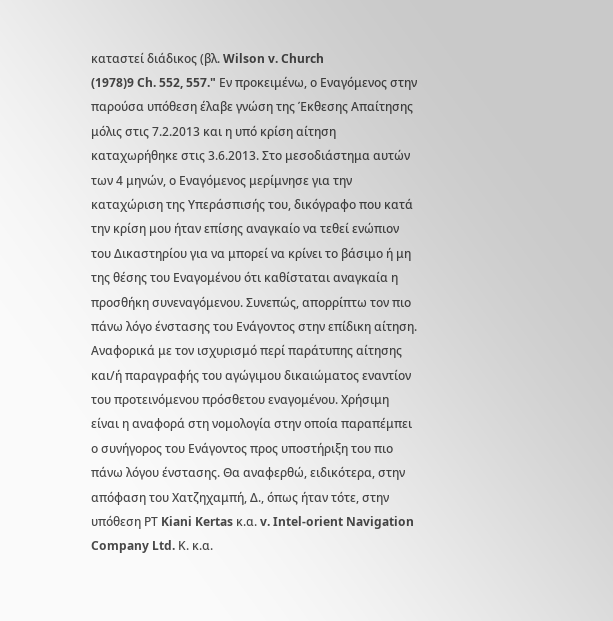καταστεί διάδικος (βλ. Wilson v. Church
(1978)9 Ch. 552, 557." Εν προκειμένω, ο Εναγόμενος στην παρούσα υπόθεση έλαβε γνώση της Έκθεσης Απαίτησης μόλις στις 7.2.2013 και η υπό κρίση αίτηση καταχωρήθηκε στις 3.6.2013. Στο μεσοδιάστημα αυτών των 4 μηνών, ο Εναγόμενος μερίμνησε για την καταχώριση της Υπεράσπισής του, δικόγραφο που κατά την κρίση μου ήταν επίσης αναγκαίο να τεθεί ενώπιον του Δικαστηρίου για να μπορεί να κρίνει το βάσιμο ή μη της θέσης του Εναγομένου ότι καθίσταται αναγκαία η προσθήκη συνεναγόμενου. Συνεπώς, απορρίπτω τον πιο πάνω λόγο ένστασης του Ενάγοντος στην επίδικη αίτηση. Αναφορικά με τον ισχυρισμό περί παράτυπης αίτησης και/ή παραγραφής του αγώγιμου δικαιώματος εναντίον του προτεινόμενου πρόσθετου εναγομένου. Χρήσιμη είναι η αναφορά στη νομολογία στην οποία παραπέμπει ο συνήγορος του Ενάγοντος προς υποστήριξη του πιο πάνω λόγου ένστασης. Θα αναφερθώ, ειδικότερα, στην απόφαση του Χατζηχαμπή, Δ., όπως ήταν τότε, στην υπόθεση ΡΤ Kiani Kertas κ.α. v. Intel-orient Navigation Company Ltd. Κ. κ.α.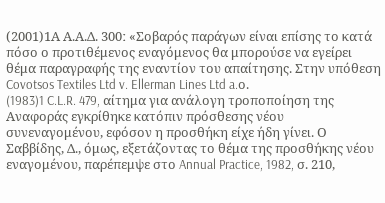(2001)1Α Α.Α.Δ. 300ː «Σοβαρός παράγων είναι επίσης το κατά πόσο ο προτιθέμενος εναγόμενος θα μπορούσε να εγείρει θέμα παραγραφής της εναντίον του απαίτησης. Στην υπόθεση Covotsos Textiles Ltd v. Ellerman Lines Ltd a.ο.
(1983)1 C.L.R. 479, αίτημα για ανάλογη τροποποίηση της Αναφοράς εγκρίθηκε κατόπιν πρόσθεσης νέου συνεναγομένου, εφόσον η προσθήκη είχε ήδη γίνει. Ο Σαββίδης, Δ., όμως, εξετάζοντας το θέμα της προσθήκης νέου εναγομένου, παρέπεμψε στο Annual Practice, 1982, σ. 210,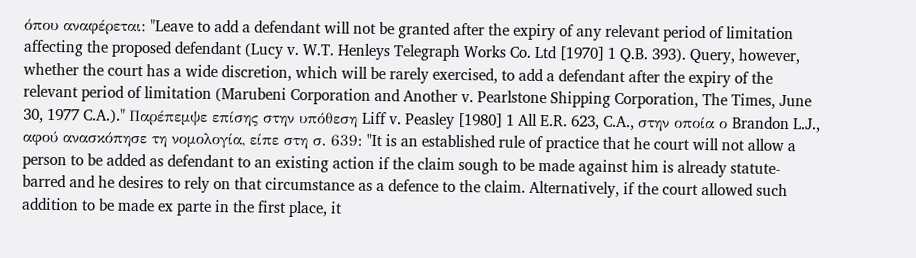όπου αναφέρεται: "Leave to add a defendant will not be granted after the expiry of any relevant period of limitation affecting the proposed defendant (Lucy v. W.T. Henleys Telegraph Works Co. Ltd [1970] 1 Q.B. 393). Query, however, whether the court has a wide discretion, which will be rarely exercised, to add a defendant after the expiry of the relevant period of limitation (Marubeni Corporation and Another v. Pearlstone Shipping Corporation, The Times, June 30, 1977 C.A.)." Παρέπεμψε επίσης στην υπόθεση Liff v. Peasley [1980] 1 All E.R. 623, C.A., στην οποία ο Brandon L.J., αφού ανασκόπησε τη νομολογία, είπε στη σ. 639: "It is an established rule of practice that he court will not allow a person to be added as defendant to an existing action if the claim sough to be made against him is already statute-barred and he desires to rely on that circumstance as a defence to the claim. Alternatively, if the court allowed such addition to be made ex parte in the first place, it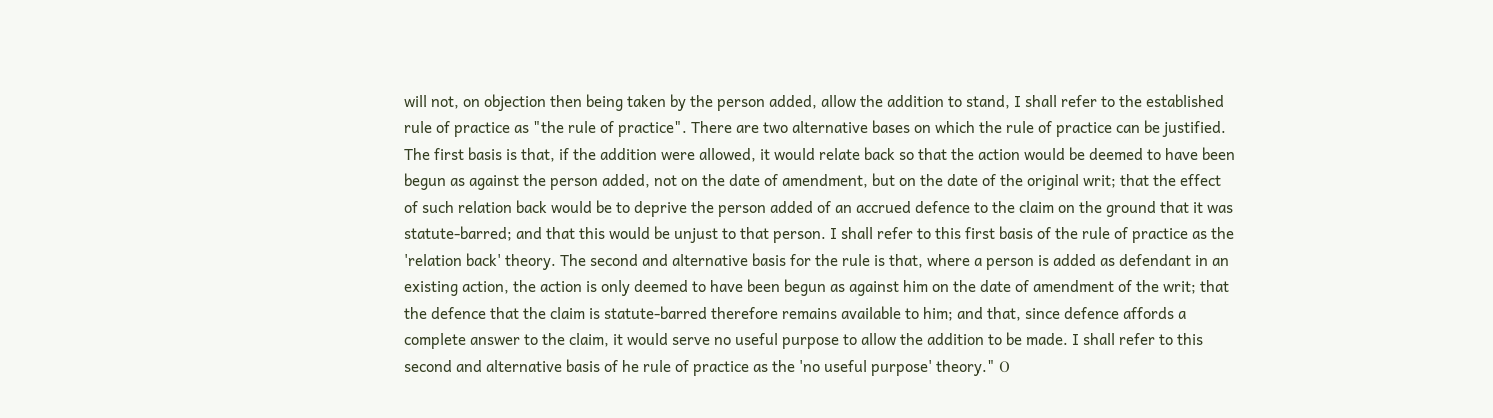will not, on objection then being taken by the person added, allow the addition to stand, I shall refer to the established rule of practice as "the rule of practice". There are two alternative bases on which the rule of practice can be justified. The first basis is that, if the addition were allowed, it would relate back so that the action would be deemed to have been begun as against the person added, not on the date of amendment, but on the date of the original writ; that the effect of such relation back would be to deprive the person added of an accrued defence to the claim on the ground that it was statute-barred; and that this would be unjust to that person. I shall refer to this first basis of the rule of practice as the 'relation back' theory. The second and alternative basis for the rule is that, where a person is added as defendant in an existing action, the action is only deemed to have been begun as against him on the date of amendment of the writ; that the defence that the claim is statute-barred therefore remains available to him; and that, since defence affords a complete answer to the claim, it would serve no useful purpose to allow the addition to be made. I shall refer to this second and alternative basis of he rule of practice as the 'no useful purpose' theory." Ο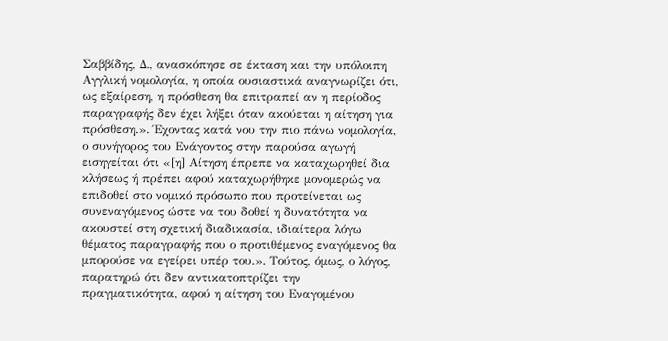Σαββίδης, Δ., ανασκόπησε σε έκταση και την υπόλοιπη Αγγλική νομολογία, η οποία ουσιαστικά αναγνωρίζει ότι, ως εξαίρεση, η πρόσθεση θα επιτραπεί αν η περίοδος παραγραφής δεν έχει λήξει όταν ακούεται η αίτηση για πρόσθεση.». Έχοντας κατά νου την πιο πάνω νομολογία, ο συνήγορος του Ενάγοντος στην παρούσα αγωγή εισηγείται ότι «[η] Αίτηση έπρεπε να καταχωρηθεί δια κλήσεως ή πρέπει αφού καταχωρήθηκε μονομερώς να επιδοθεί στο νομικό πρόσωπο που προτείνεται ως συνεναγόμενος ώστε να του δοθεί η δυνατότητα να ακουστεί στη σχετική διαδικασία, ιδιαίτερα λόγω θέματος παραγραφής που ο προτιθέμενος εναγόμενος θα μπορούσε να εγείρει υπέρ του.». Τούτος, όμως, ο λόγος, παρατηρώ ότι δεν αντικατοπτρίζει την πραγματικότητα, αφού η αίτηση του Εναγομένου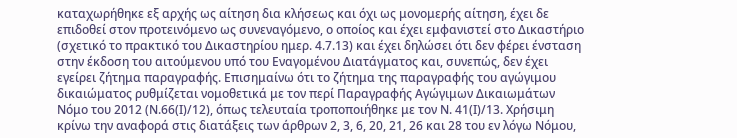καταχωρήθηκε εξ αρχής ως αίτηση δια κλήσεως και όχι ως μονομερής αίτηση, έχει δε επιδοθεί στον προτεινόμενο ως συνεναγόμενο, ο οποίος και έχει εμφανιστεί στο Δικαστήριο (σχετικό το πρακτικό του Δικαστηρίου ημερ. 4.7.13) και έχει δηλώσει ότι δεν φέρει ένσταση στην έκδοση του αιτούμενου υπό του Εναγομένου Διατάγματος και, συνεπώς, δεν έχει εγείρει ζήτημα παραγραφής. Επισημαίνω ότι το ζήτημα της παραγραφής του αγώγιμου δικαιώματος ρυθμίζεται νομοθετικά με τον περί Παραγραφής Αγώγιμων Δικαιωμάτων Νόμο του 2012 (Ν.66(Ι)/12), όπως τελευταία τροποποιήθηκε με τον Ν. 41(Ι)/13. Χρήσιμη κρίνω την αναφορά στις διατάξεις των άρθρων 2, 3, 6, 20, 21, 26 και 28 του εν λόγω Νόμου,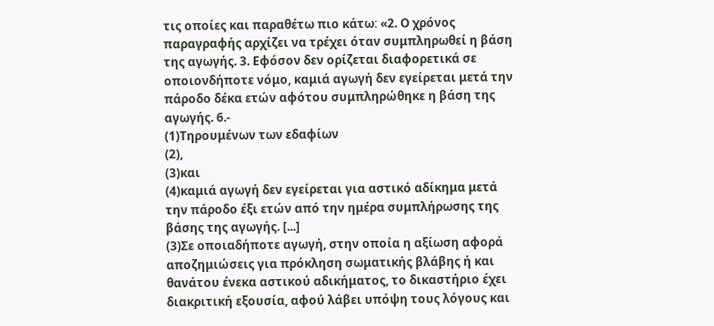τις οποίες και παραθέτω πιο κάτωː «2. Ο χρόνος παραγραφής αρχίζει να τρέχει όταν συμπληρωθεί η βάση της αγωγής. 3. Εφόσον δεν ορίζεται διαφορετικά σε οποιονδήποτε νόμο, καμιά αγωγή δεν εγείρεται μετά την πάροδο δέκα ετών αφότου συμπληρώθηκε η βάση της αγωγής. 6.-
(1)Τηρουμένων των εδαφίων
(2),
(3)και
(4)καμιά αγωγή δεν εγείρεται για αστικό αδίκημα μετά την πάροδο έξι ετών από την ημέρα συμπλήρωσης της βάσης της αγωγής. [...]
(3)Σε οποιαδήποτε αγωγή, στην οποία η αξίωση αφορά αποζημιώσεις για πρόκληση σωματικής βλάβης ή και θανάτου ένεκα αστικού αδικήματος, το δικαστήριο έχει διακριτική εξουσία, αφού λάβει υπόψη τους λόγους και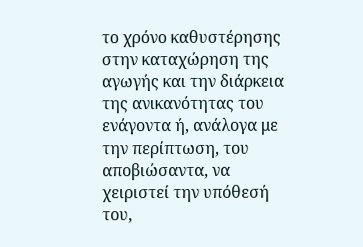το χρόνο καθυστέρησης στην καταχώρηση της αγωγής και την διάρκεια της ανικανότητας του ενάγοντα ή, ανάλογα με την περίπτωση, του αποβιώσαντα, να χειριστεί την υπόθεσή του,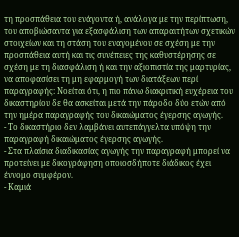τη προσπάθεια του ενάγοντα ή, ανάλογα με την περίπτωση, του αποβιώσαντα για εξασφάλιση των απαραιτήτων σχετικών στοιχείων και τη στάση του εναγομένου σε σχέση με την προσπάθεια αυτή και τις συνέπειες της καθυστέρησης σε σχέση με τη διασφάλιση ή και την αξιοπιστία της μαρτυρίας, να αποφασίσει τη μη εφαρμογή των διατάξεων περί παραγραφής: Νοείται ότι, η πιο πάνω διακριτική ευχέρεια του δικαστηρίου δε θα ασκείται μετά την πάροδο δύο ετών από την ημέρα παραγραφής του δικαιώματος έγερσης αγωγής.
- Το δικαστήριο δεν λαμβάνει αυτεπάγγελτα υπόψη την παραγραφή δικαιώματος έγερσης αγωγής.
- Στα πλαίσια διαδικασίας αγωγής την παραγραφή μπορεί να προτείνει με δικογράφηση οποιοσδήποτε διάδικος έχει έννομο συμφέρον.
- Καμιά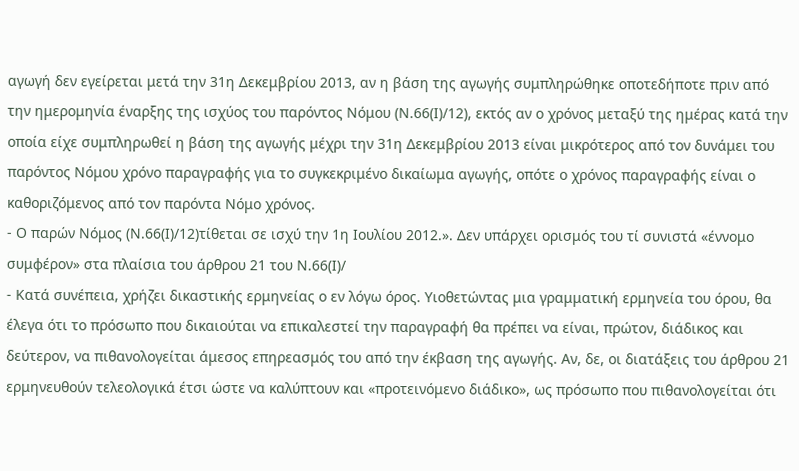αγωγή δεν εγείρεται μετά την 31η Δεκεμβρίου 2013, αν η βάση της αγωγής συμπληρώθηκε οποτεδήποτε πριν από την ημερομηνία έναρξης της ισχύος του παρόντος Νόμου (Ν.66(Ι)/12), εκτός αν ο χρόνος μεταξύ της ημέρας κατά την οποία είχε συμπληρωθεί η βάση της αγωγής μέχρι την 31η Δεκεμβρίου 2013 είναι μικρότερος από τον δυνάμει του παρόντος Νόμου χρόνο παραγραφής για το συγκεκριμένο δικαίωμα αγωγής, οπότε ο χρόνος παραγραφής είναι ο καθοριζόμενος από τον παρόντα Νόμο χρόνος.
- Ο παρών Νόμος (Ν.66(Ι)/12)τίθεται σε ισχύ την 1η Ιουλίου 2012.». Δεν υπάρχει ορισμός του τί συνιστά «έννομο συμφέρον» στα πλαίσια του άρθρου 21 του Ν.66(Ι)/
- Κατά συνέπεια, χρήζει δικαστικής ερμηνείας ο εν λόγω όρος. Υιοθετώντας μια γραμματική ερμηνεία του όρου, θα έλεγα ότι το πρόσωπο που δικαιούται να επικαλεστεί την παραγραφή θα πρέπει να είναι, πρώτον, διάδικος και δεύτερον, να πιθανολογείται άμεσος επηρεασμός του από την έκβαση της αγωγής. Αν, δε, οι διατάξεις του άρθρου 21 ερμηνευθούν τελεολογικά έτσι ώστε να καλύπτουν και «προτεινόμενο διάδικο», ως πρόσωπο που πιθανολογείται ότι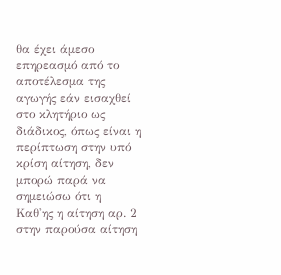θα έχει άμεσο επηρεασμό από το αποτέλεσμα της αγωγής εάν εισαχθεί στο κλητήριο ως διάδικος, όπως είναι η περίπτωση στην υπό κρίση αίτηση, δεν μπορώ παρά να σημειώσω ότι η Καθ'ης η αίτηση αρ. 2 στην παρούσα αίτηση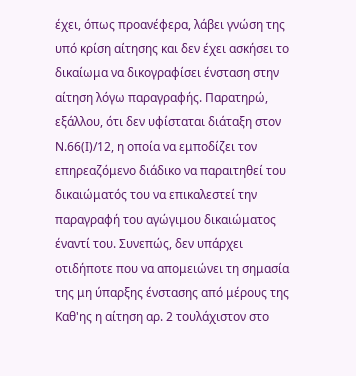έχει, όπως προανέφερα, λάβει γνώση της υπό κρίση αίτησης και δεν έχει ασκήσει το δικαίωμα να δικογραφίσει ένσταση στην αίτηση λόγω παραγραφής. Παρατηρώ, εξάλλου, ότι δεν υφίσταται διάταξη στον Ν.66(Ι)/12, η οποία να εμποδίζει τον επηρεαζόμενο διάδικο να παραιτηθεί του δικαιώματός του να επικαλεστεί την παραγραφή του αγώγιμου δικαιώματος έναντί του. Συνεπώς, δεν υπάρχει οτιδήποτε που να απομειώνει τη σημασία της μη ύπαρξης ένστασης από μέρους της Καθ'ης η αίτηση αρ. 2 τουλάχιστον στο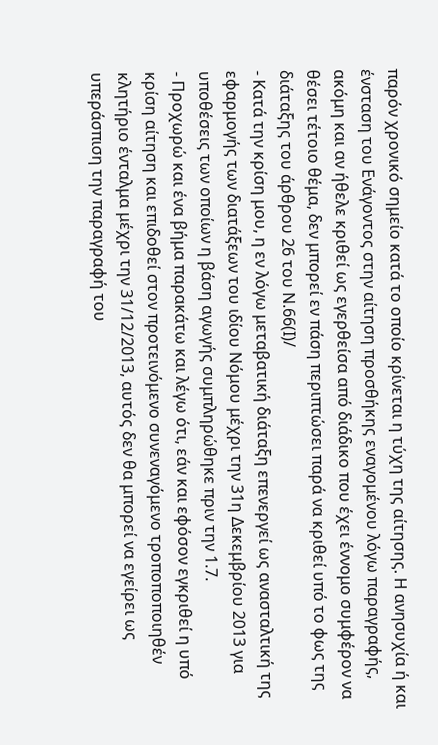παρόν χρονικό σημείο κατά το οποίο κρίνεται η τύχη της αίτησης. Η ανησυχία ή και ένσταση του Ενάγοντος στην αίτηση προσθήκης εναγομένου λόγω παραγραφής, ακόμη και αν ήθελε κριθεί ως εγερθείσα από διάδικο που έχει έννομο συμφέρον να θέσει τέτοιο θέμα, δεν μπορεί εν πάση περιπτώσει παρά να κριθεί υπό το φως της διάταξης του άρθρου 26 του Ν.66(Ι)/
- Κατά την κρίση μου, η εν λόγω μεταβατική διάταξη επενεργεί ως ανασταλτική της εφαρμογής των διατάξεων του ιδίου Νόμου μέχρι την 31η Δεκεμβρίου 2013 για υποθέσεις των οποίων η βάση αγωγής συμπληρώθηκε πριν την 1.7.
- Προχωρώ και ένα βήμα παρακάτω και λέγω ότι, εάν και εφόσον εγκριθεί η υπό κρίση αίτηση και επιδοθεί στον προτεινόμενο συνεναγόμενο τροποποποιηθέν κλητήριο ένταλμα μέχρι την 31/12/2013, αυτός δεν θα μπορεί να εγείρει ως υπεράσπιση την παραγραφή του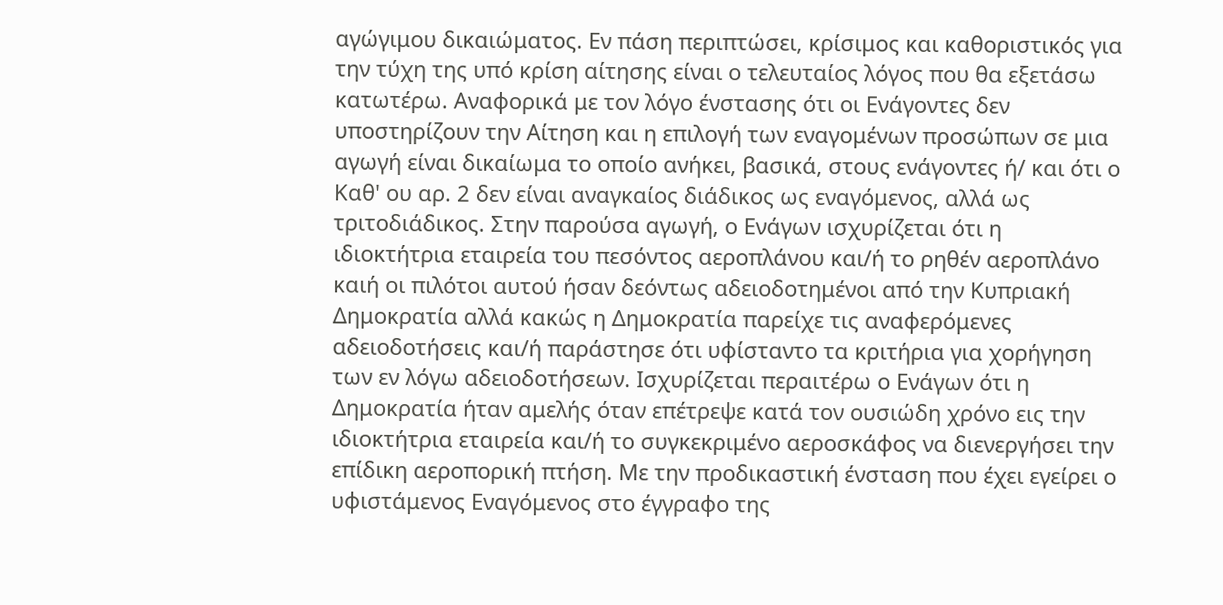αγώγιμου δικαιώματος. Εν πάση περιπτώσει, κρίσιμος και καθοριστικός για την τύχη της υπό κρίση αίτησης είναι ο τελευταίος λόγος που θα εξετάσω κατωτέρω. Αναφορικά με τον λόγο ένστασης ότι οι Ενάγοντες δεν υποστηρίζουν την Αίτηση και η επιλογή των εναγομένων προσώπων σε μια αγωγή είναι δικαίωμα το οποίο ανήκει, βασικά, στους ενάγοντες ή/ και ότι ο Καθ' ου αρ. 2 δεν είναι αναγκαίος διάδικος ως εναγόμενος, αλλά ως τριτοδιάδικος. Στην παρούσα αγωγή, ο Ενάγων ισχυρίζεται ότι η ιδιοκτήτρια εταιρεία του πεσόντος αεροπλάνου και/ή το ρηθέν αεροπλάνο καιή οι πιλότοι αυτού ήσαν δεόντως αδειοδοτημένοι από την Κυπριακή Δημοκρατία αλλά κακώς η Δημοκρατία παρείχε τις αναφερόμενες αδειοδοτήσεις και/ή παράστησε ότι υφίσταντο τα κριτήρια για χορήγηση των εν λόγω αδειοδοτήσεων. Ισχυρίζεται περαιτέρω ο Ενάγων ότι η Δημοκρατία ήταν αμελής όταν επέτρεψε κατά τον ουσιώδη χρόνο εις την ιδιοκτήτρια εταιρεία και/ή το συγκεκριμένο αεροσκάφος να διενεργήσει την επίδικη αεροπορική πτήση. Με την προδικαστική ένσταση που έχει εγείρει ο υφιστάμενος Εναγόμενος στο έγγραφο της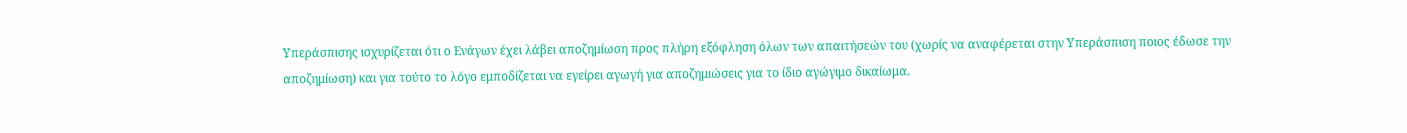Υπεράσπισης ισχυρίζεται ότι ο Ενάγων έχει λάβει αποζημίωση προς πλήρη εξόφληση όλων των απαιτήσεών του (χωρίς να αναφέρεται στην Υπεράσπιση ποιος έδωσε την αποζημίωση) και για τούτο το λόγο εμποδίζεται να εγείρει αγωγή για αποζημιώσεις για το ίδιο αγώγιμο δικαίωμα.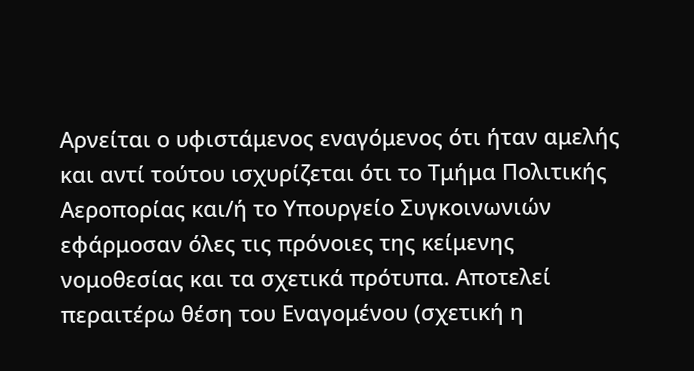Αρνείται ο υφιστάμενος εναγόμενος ότι ήταν αμελής και αντί τούτου ισχυρίζεται ότι το Τμήμα Πολιτικής Αεροπορίας και/ή το Υπουργείο Συγκοινωνιών εφάρμοσαν όλες τις πρόνοιες της κείμενης νομοθεσίας και τα σχετικά πρότυπα. Αποτελεί περαιτέρω θέση του Εναγομένου (σχετική η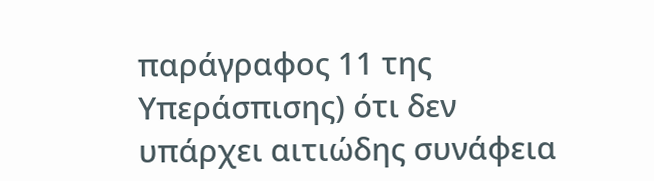παράγραφος 11 της Υπεράσπισης) ότι δεν υπάρχει αιτιώδης συνάφεια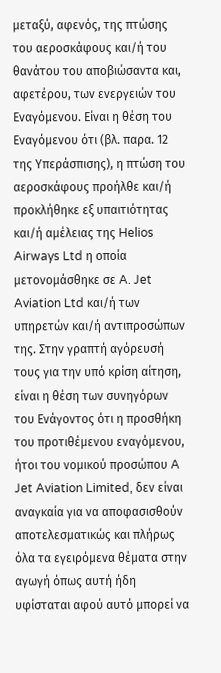μεταξύ, αφενός, της πτώσης του αεροσκάφους και/ή του θανάτου του αποβιώσαντα και, αφετέρου, των ενεργειών του Εναγόμενου. Είναι η θέση του Εναγόμενου ότι (βλ. παρα. 12 της Υπεράσπισης), η πτώση του αεροσκάφους προήλθε και/ή προκλήθηκε εξ υπαιτιότητας και/ή αμέλειας της Helios Airways Ltd η οποία μετονομάσθηκε σε A. Jet Aviation Ltd και/ή των υπηρετών και/ή αντιπροσώπων της. Στην γραπτή αγόρευσή τους για την υπό κρίση αίτηση, είναι η θέση των συνηγόρων του Ενάγοντος ότι η προσθήκη του προτιθέμενου εναγόμενου, ήτοι του νομικού προσώπου A Jet Aviation Limited, δεν είναι αναγκαία για να αποφασισθούν αποτελεσματικώς και πλήρως όλα τα εγειρόμενα θέματα στην αγωγή όπως αυτή ήδη υφίσταται αφού αυτό μπορεί να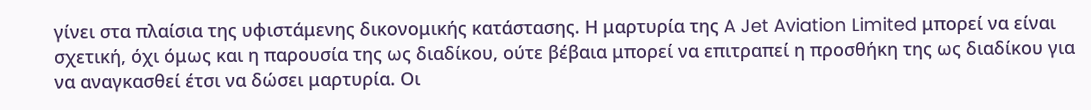γίνει στα πλαίσια της υφιστάμενης δικονομικής κατάστασης. Η μαρτυρία της A Jet Aviation Limited μπορεί να είναι σχετική, όχι όμως και η παρουσία της ως διαδίκου, ούτε βέβαια μπορεί να επιτραπεί η προσθήκη της ως διαδίκου για να αναγκασθεί έτσι να δώσει μαρτυρία. Οι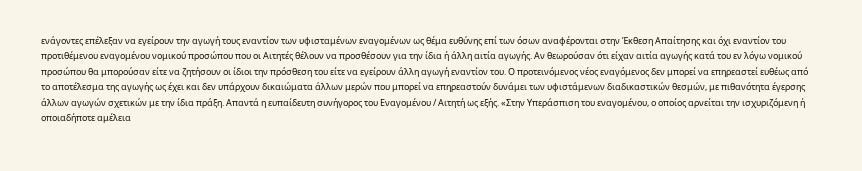ενάγοντες επέλεξαν να εγείρουν την αγωγή τους εναντίον των υφισταμένων εναγομένων ως θέμα ευθύνης επί των όσων αναφέρονται στην Έκθεση Απαίτησης και όχι εναντίον του προτιθέμενου εναγομένου νομικού προσώπου που οι Αιτητές θέλουν να προσθέσουν για την ίδια ή άλλη αιτία αγωγής. Αν θεωρούσαν ότι είχαν αιτία αγωγής κατά του εν λόγω νομικού προσώπου θα μπορούσαν είτε να ζητήσουν οι ίδιοι την πρόσθεση του είτε να εγείρουν άλλη αγωγή εναντίον του. Ο προτεινόμενος νέος εναγόμενος δεν μπορεί να επηρεαστεί ευθέως από το αποτέλεσμα της αγωγής ως έχει και δεν υπάρχουν δικαιώματα άλλων μερών που μπορεί να επηρεαστούν δυνάμει των υφιστάμενων διαδικαστικών θεσμών, με πιθανότητα έγερσης άλλων αγωγών σχετικών με την ίδια πράξη. Απαντά η ευπαίδευτη συνήγορος του Εναγομένου / Αιτητή ως εξής. «Στην Υπεράσπιση του εναγομένου, ο οποίος αρνείται την ισχυριζόμενη ή οποιαδήποτε αμέλεια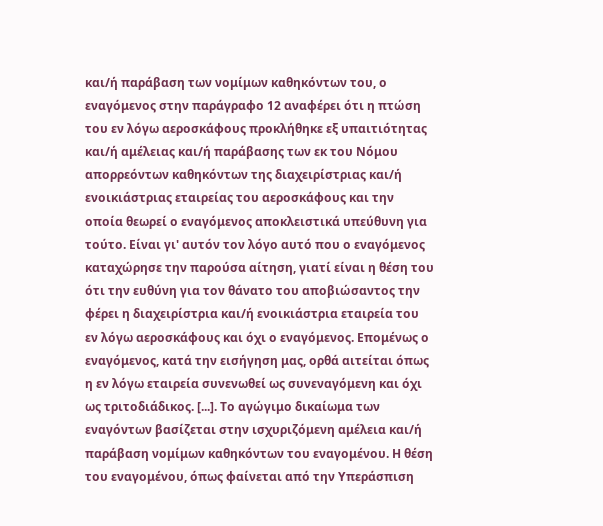και/ή παράβαση των νομίμων καθηκόντων του, ο εναγόμενος στην παράγραφο 12 αναφέρει ότι η πτώση του εν λόγω αεροσκάφους προκλήθηκε εξ υπαιτιότητας και/ή αμέλειας και/ή παράβασης των εκ του Νόμου απορρεόντων καθηκόντων της διαχειρίστριας και/ή ενοικιάστριας εταιρείας του αεροσκάφους και την οποία θεωρεί ο εναγόμενος αποκλειστικά υπεύθυνη για τούτο. Είναι γι' αυτόν τον λόγο αυτό που ο εναγόμενος καταχώρησε την παρούσα αίτηση, γιατί είναι η θέση του ότι την ευθύνη για τον θάνατο του αποβιώσαντος την φέρει η διαχειρίστρια και/ή ενοικιάστρια εταιρεία του εν λόγω αεροσκάφους και όχι ο εναγόμενος. Επομένως ο εναγόμενος, κατά την εισήγηση μας, ορθά αιτείται όπως η εν λόγω εταιρεία συνενωθεί ως συνεναγόμενη και όχι ως τριτοδιάδικος. [...]. Το αγώγιμο δικαίωμα των εναγόντων βασίζεται στην ισχυριζόμενη αμέλεια και/ή παράβαση νομίμων καθηκόντων του εναγομένου. Η θέση του εναγομένου, όπως φαίνεται από την Υπεράσπιση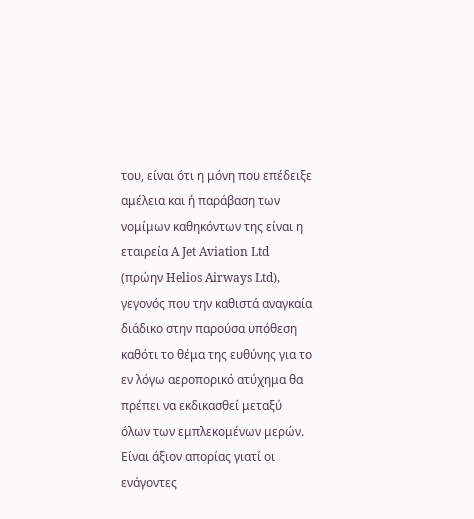του, είναι ότι η μόνη που επέδειξε αμέλεια και ή παράβαση των νομίμων καθηκόντων της είναι η εταιρεία A Jet Aviation Ltd (πρώην Helios Airways Ltd), γεγονός που την καθιστά αναγκαία διάδικο στην παρούσα υπόθεση καθότι το θέμα της ευθύνης για το εν λόγω αεροπορικό ατύχημα θα πρέπει να εκδικασθεί μεταξύ όλων των εμπλεκομένων μερών. Είναι άξιον απορίας γιατί οι ενάγοντες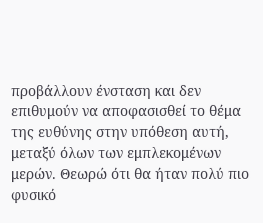προβάλλουν ένσταση και δεν επιθυμούν να αποφασισθεί το θέμα της ευθύνης στην υπόθεση αυτή, μεταξύ όλων των εμπλεκομένων μερών. Θεωρώ ότι θα ήταν πολύ πιο φυσικό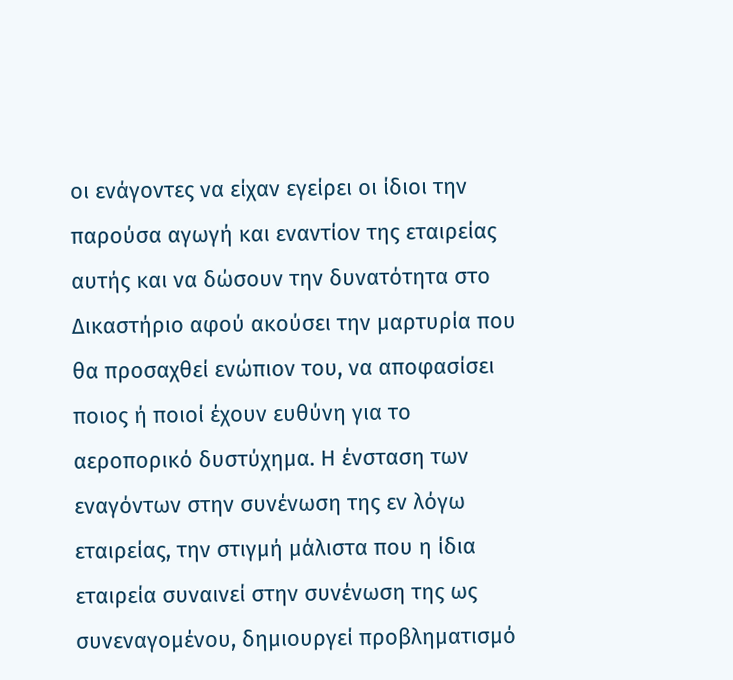οι ενάγοντες να είχαν εγείρει οι ίδιοι την παρούσα αγωγή και εναντίον της εταιρείας αυτής και να δώσουν την δυνατότητα στο Δικαστήριο αφού ακούσει την μαρτυρία που θα προσαχθεί ενώπιον του, να αποφασίσει ποιος ή ποιοί έχουν ευθύνη για το αεροπορικό δυστύχημα. Η ένσταση των εναγόντων στην συνένωση της εν λόγω εταιρείας, την στιγμή μάλιστα που η ίδια εταιρεία συναινεί στην συνένωση της ως συνεναγομένου, δημιουργεί προβληματισμό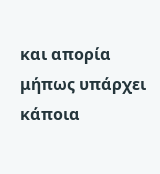και απορία μήπως υπάρχει κάποια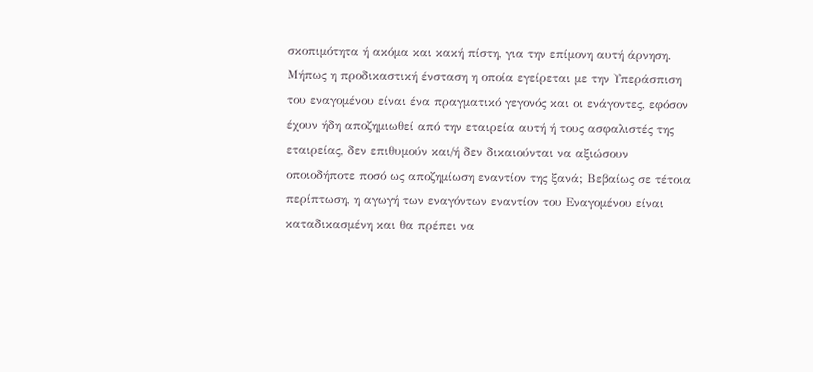σκοπιμότητα ή ακόμα και κακή πίστη, για την επίμονη αυτή άρνηση. Μήπως η προδικαστική ένσταση η οποία εγείρεται με την Υπεράσπιση του εναγομένου είναι ένα πραγματικό γεγονός και οι ενάγοντες, εφόσον έχουν ήδη αποζημιωθεί από την εταιρεία αυτή ή τους ασφαλιστές της εταιρείας, δεν επιθυμούν και/ή δεν δικαιούνται να αξιώσουν οποιοδήποτε ποσό ως αποζημίωση εναντίον της ξανά; Βεβαίως σε τέτοια περίπτωση, η αγωγή των εναγόντων εναντίον του Εναγομένου είναι καταδικασμένη και θα πρέπει να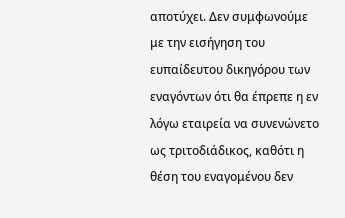αποτύχει. Δεν συμφωνούμε με την εισήγηση του ευπαίδευτου δικηγόρου των εναγόντων ότι θα έπρεπε η εν λόγω εταιρεία να συνενώνετο ως τριτοδιάδικος, καθότι η θέση του εναγομένου δεν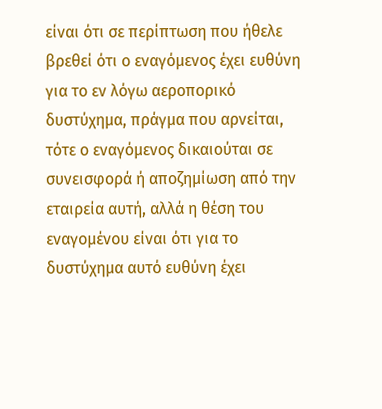είναι ότι σε περίπτωση που ήθελε βρεθεί ότι ο εναγόμενος έχει ευθύνη για το εν λόγω αεροπορικό δυστύχημα, πράγμα που αρνείται, τότε ο εναγόμενος δικαιούται σε συνεισφορά ή αποζημίωση από την εταιρεία αυτή, αλλά η θέση του εναγομένου είναι ότι για το δυστύχημα αυτό ευθύνη έχει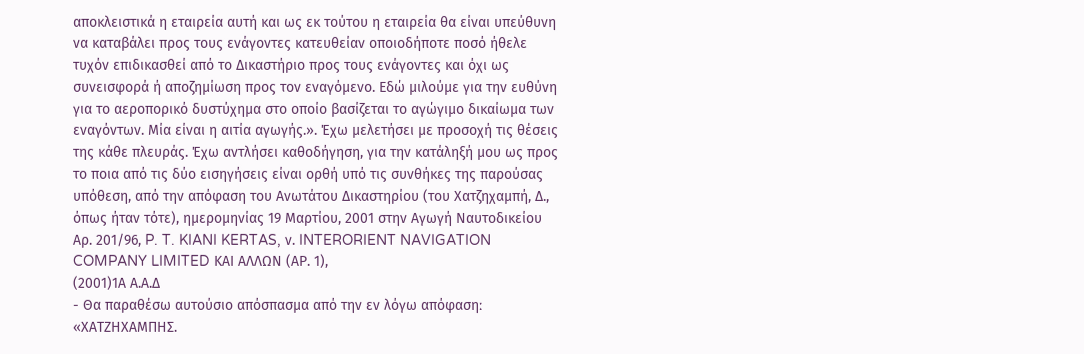αποκλειστικά η εταιρεία αυτή και ως εκ τούτου η εταιρεία θα είναι υπεύθυνη να καταβάλει προς τους ενάγοντες κατευθείαν οποιοδήποτε ποσό ήθελε τυχόν επιδικασθεί από το Δικαστήριο προς τους ενάγοντες και όχι ως συνεισφορά ή αποζημίωση προς τον εναγόμενο. Εδώ μιλούμε για την ευθύνη για το αεροπορικό δυστύχημα στο οποίο βασίζεται το αγώγιμο δικαίωμα των εναγόντων. Μία είναι η αιτία αγωγής.». Έχω μελετήσει με προσοχή τις θέσεις της κάθε πλευράς. Έχω αντλήσει καθοδήγηση, για την κατάληξή μου ως προς το ποια από τις δύο εισηγήσεις είναι ορθή υπό τις συνθήκες της παρούσας υπόθεση, από την απόφαση του Ανωτάτου Δικαστηρίου (του Χατζηχαμπή, Δ., όπως ήταν τότε), ημερομηνίας 19 Μαρτίου, 2001 στην Αγωγή Ναυτοδικείου Αρ. 201/96, P. T. KIANI KERTAS, ν. INTERORIENT NAVIGATION COMPANY LIMITED ΚΑΙ ΑΛΛΩΝ (ΑΡ. 1),
(2001)1Α Α.Α.Δ
- Θα παραθέσω αυτούσιο απόσπασμα από την εν λόγω απόφασηː «ΧΑΤΖΗΧΑΜΠΗΣ.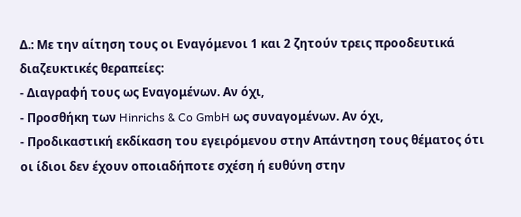Δ.: Με την αίτηση τους οι Εναγόμενοι 1 και 2 ζητούν τρεις προοδευτικά διαζευκτικές θεραπείες:
- Διαγραφή τους ως Εναγομένων. Αν όχι,
- Προσθήκη των Hinrichs & Co GmbH ως συναγομένων. Αν όχι,
- Προδικαστική εκδίκαση του εγειρόμενου στην Απάντηση τους θέματος ότι οι ίδιοι δεν έχουν οποιαδήποτε σχέση ή ευθύνη στην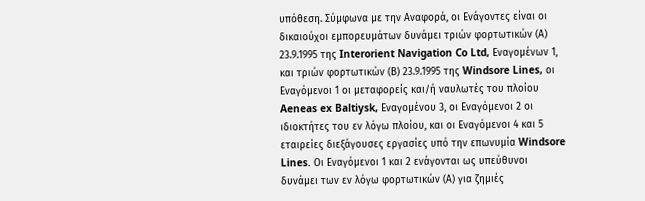υπόθεση. Σύμφωνα με την Αναφορά, οι Ενάγοντες είναι οι δικαιούχοι εμπορευμάτων δυνάμει τριών φορτωτικών (Α) 23.9.1995 της Interorient Navigation Co Ltd, Εναγομένων 1, και τριών φορτωτικών (Β) 23.9.1995 της Windsore Lines, οι Εναγόμενοι 1 οι μεταφορείς και/ή ναυλωτές του πλοίου Aeneas ex Baltiysk, Εναγομένου 3, οι Εναγόμενοι 2 οι ιδιοκτήτες του εν λόγω πλοίου, και οι Εναγόμενοι 4 και 5 εταιρείες διεξάγουσες εργασίες υπό την επωνυμία Windsore Lines. Οι Εναγόμενοι 1 και 2 ενάγονται ως υπεύθυνοι δυνάμει των εν λόγω φορτωτικών (Α) για ζημιές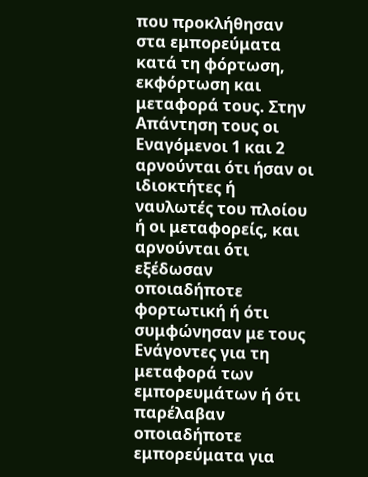που προκλήθησαν στα εμπορεύματα κατά τη φόρτωση, εκφόρτωση και μεταφορά τους. Στην Απάντηση τους οι Εναγόμενοι 1 και 2 αρνούνται ότι ήσαν οι ιδιοκτήτες ή ναυλωτές του πλοίου ή οι μεταφορείς, και αρνούνται ότι εξέδωσαν οποιαδήποτε φορτωτική ή ότι συμφώνησαν με τους Ενάγοντες για τη μεταφορά των εμπορευμάτων ή ότι παρέλαβαν οποιαδήποτε εμπορεύματα για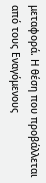μεταφορά. Η θέση που προβάλλεται από τους Εναγόμενους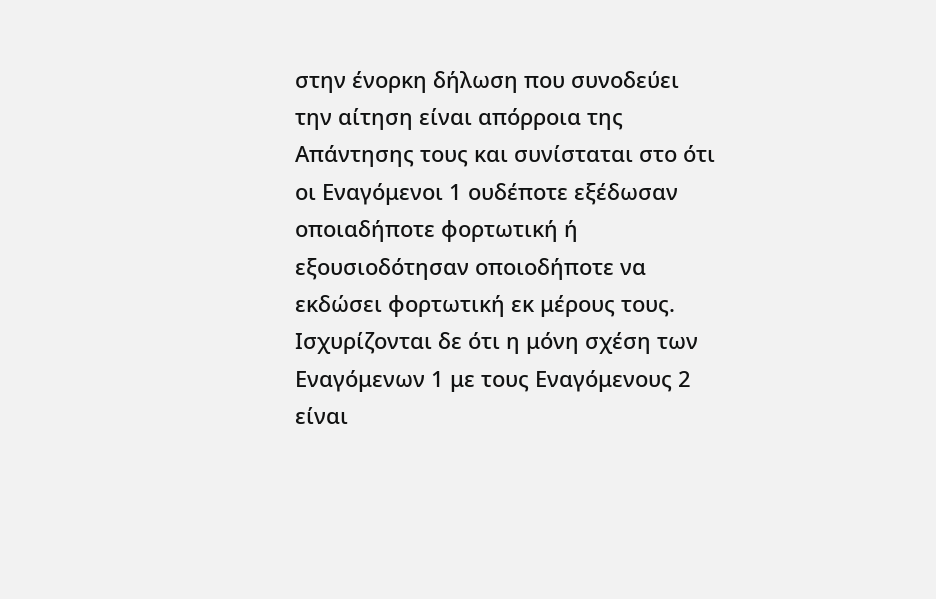στην ένορκη δήλωση που συνοδεύει την αίτηση είναι απόρροια της Απάντησης τους και συνίσταται στο ότι οι Εναγόμενοι 1 ουδέποτε εξέδωσαν οποιαδήποτε φορτωτική ή εξουσιοδότησαν οποιοδήποτε να εκδώσει φορτωτική εκ μέρους τους. Ισχυρίζονται δε ότι η μόνη σχέση των Εναγόμενων 1 με τους Εναγόμενους 2 είναι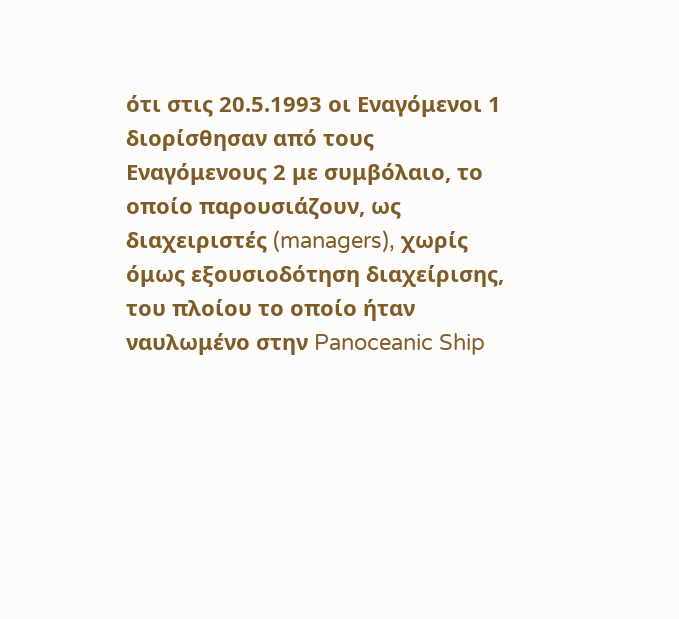ότι στις 20.5.1993 οι Εναγόμενοι 1 διορίσθησαν από τους Εναγόμενους 2 με συμβόλαιο, το οποίο παρουσιάζουν, ως διαχειριστές (managers), χωρίς όμως εξουσιοδότηση διαχείρισης, του πλοίου το οποίο ήταν ναυλωμένο στην Panoceanic Ship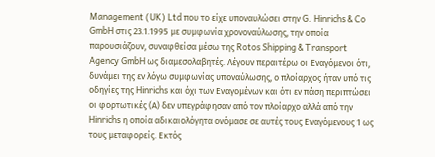Management (UK) Ltd που το είχε υποναυλώσει στην G. Hinrichs & Co GmbH στις 23.1.1995 με συμφωνία χρονοναύλωσης, την οποία παρουσιάζουν, συναφθείσα μέσω της Rotos Shipping & Transport Agency GmbH ως διαμεσολαβητές. Λέγουν περαιτέρω οι Εναγόμενοι ότι, δυνάμει της εν λόγω συμφωνίας υποναύλωσης, ο πλοίαρχος ήταν υπό τις οδηγίες της Hinrichs και όχι των Εναγομένων και ότι εν πάση περιπτώσει οι φορτωτικές (Α) δεν υπεγράφησαν από τον πλοίαρχο αλλά από την Hinrichs η οποία αδικαιολόγητα ονόμασε σε αυτές τους Εναγόμενους 1 ως τους μεταφορείς. Εκτός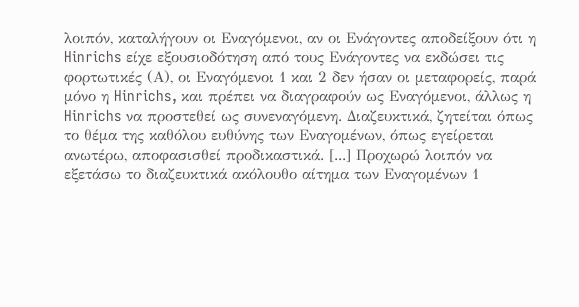λοιπόν, καταλήγουν οι Εναγόμενοι, αν οι Ενάγοντες αποδείξουν ότι η Hinrichs είχε εξουσιοδότηση από τους Ενάγοντες να εκδώσει τις φορτωτικές (Α), οι Εναγόμενοι 1 και 2 δεν ήσαν οι μεταφορείς, παρά μόνο η Hinrichs, και πρέπει να διαγραφούν ως Εναγόμενοι, άλλως η Hinrichs να προστεθεί ως συνεναγόμενη. Διαζευκτικά, ζητείται όπως το θέμα της καθόλου ευθύνης των Εναγομένων, όπως εγείρεται ανωτέρω, αποφασισθεί προδικαστικά. [...] Προχωρώ λοιπόν να εξετάσω το διαζευκτικά ακόλουθο αίτημα των Εναγομένων 1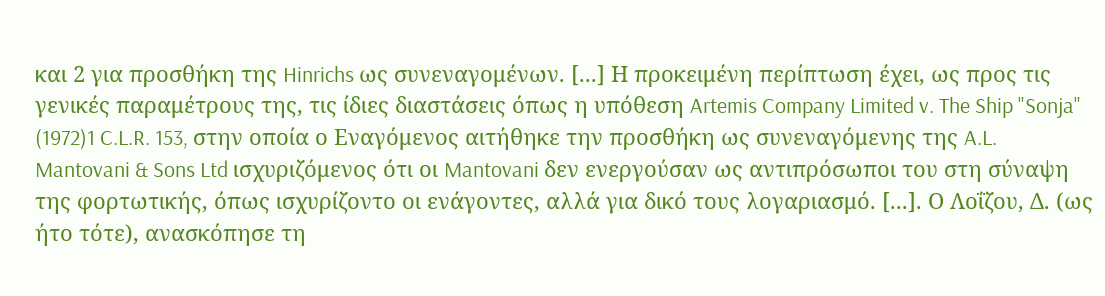και 2 για προσθήκη της Hinrichs ως συνεναγομένων. [...] Η προκειμένη περίπτωση έχει, ως προς τις γενικές παραμέτρους της, τις ίδιες διαστάσεις όπως η υπόθεση Artemis Company Limited v. The Ship "Sonja"
(1972)1 C.L.R. 153, στην οποία ο Εναγόμενος αιτήθηκε την προσθήκη ως συνεναγόμενης της A.L. Mantovani & Sons Ltd ισχυριζόμενος ότι οι Mantovani δεν ενεργούσαν ως αντιπρόσωποι του στη σύναψη της φορτωτικής, όπως ισχυρίζοντο οι ενάγοντες, αλλά για δικό τους λογαριασμό. [...]. Ο Λοΐζου, Δ. (ως ήτο τότε), ανασκόπησε τη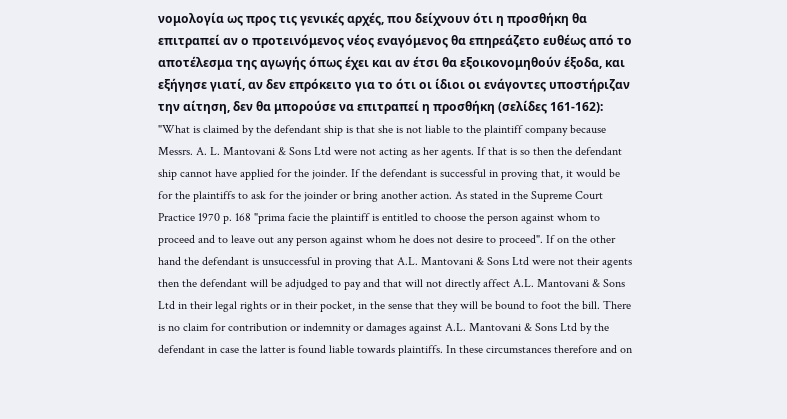νομολογία ως προς τις γενικές αρχές, που δείχνουν ότι η προσθήκη θα επιτραπεί αν ο προτεινόμενος νέος εναγόμενος θα επηρεάζετο ευθέως από το αποτέλεσμα της αγωγής όπως έχει και αν έτσι θα εξοικονομηθούν έξοδα, και εξήγησε γιατί, αν δεν επρόκειτο για το ότι οι ίδιοι οι ενάγοντες υποστήριζαν την αίτηση, δεν θα μπορούσε να επιτραπεί η προσθήκη (σελίδες 161-162): "What is claimed by the defendant ship is that she is not liable to the plaintiff company because Messrs. A. L. Mantovani & Sons Ltd were not acting as her agents. If that is so then the defendant ship cannot have applied for the joinder. If the defendant is successful in proving that, it would be for the plaintiffs to ask for the joinder or bring another action. As stated in the Supreme Court Practice 1970 p. 168 "prima facie the plaintiff is entitled to choose the person against whom to proceed and to leave out any person against whom he does not desire to proceed". If on the other hand the defendant is unsuccessful in proving that A.L. Mantovani & Sons Ltd were not their agents then the defendant will be adjudged to pay and that will not directly affect A.L. Mantovani & Sons Ltd in their legal rights or in their pocket, in the sense that they will be bound to foot the bill. There is no claim for contribution or indemnity or damages against A.L. Mantovani & Sons Ltd by the defendant in case the latter is found liable towards plaintiffs. In these circumstances therefore and on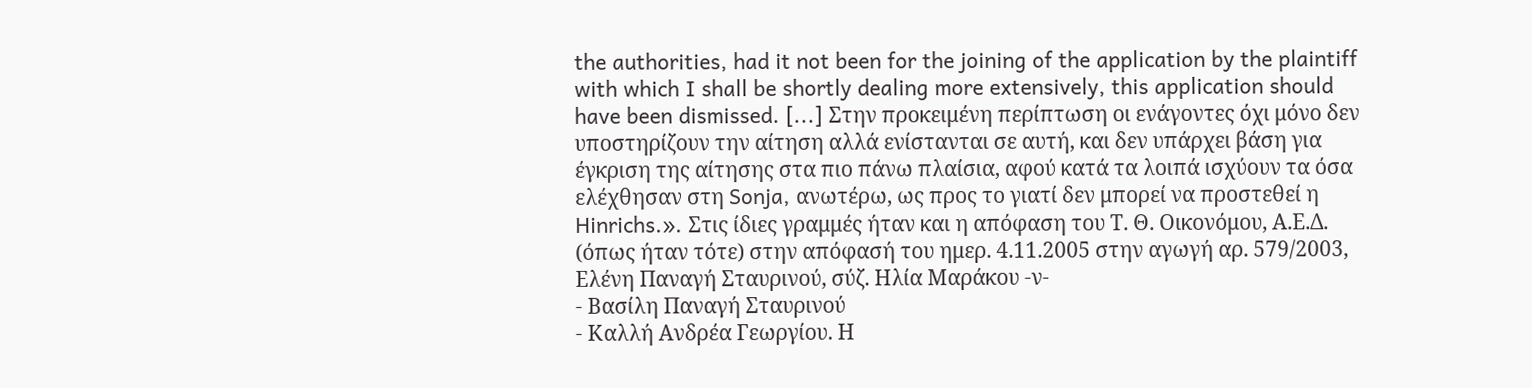the authorities, had it not been for the joining of the application by the plaintiff with which I shall be shortly dealing more extensively, this application should have been dismissed. [...] Στην προκειμένη περίπτωση οι ενάγοντες όχι μόνο δεν υποστηρίζουν την αίτηση αλλά ενίστανται σε αυτή, και δεν υπάρχει βάση για έγκριση της αίτησης στα πιο πάνω πλαίσια, αφού κατά τα λοιπά ισχύουν τα όσα ελέχθησαν στη Sonja, ανωτέρω, ως προς το γιατί δεν μπορεί να προστεθεί η Hinrichs.». Στις ίδιες γραμμές ήταν και η απόφαση του Τ. Θ. Οικονόμου, Α.Ε.Δ. (όπως ήταν τότε) στην απόφασή του ημερ. 4.11.2005 στην αγωγή αρ. 579/2003, Ελένη Παναγή Σταυρινού, σύζ. Ηλία Μαράκου -ν-
- Βασίλη Παναγή Σταυρινού
- Καλλή Ανδρέα Γεωργίου. Η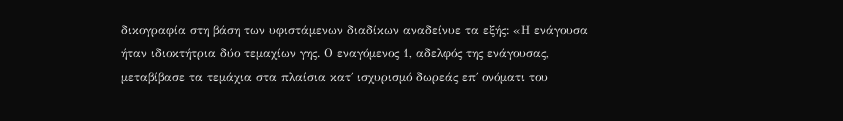δικογραφία στη βάση των υφιστάμενων διαδίκων αναδείνυε τα εξής: «Η ενάγουσα ήταν ιδιοκτήτρια δύο τεμαχίων γης. Ο εναγόμενος 1, αδελφός της ενάγουσας, μεταβίβασε τα τεμάχια στα πλαίσια κατ΄ ισχυρισμό δωρεάς επ΄ ονόματι του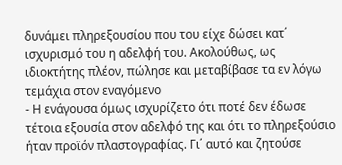δυνάμει πληρεξουσίου που του είχε δώσει κατ΄ ισχυρισμό του η αδελφή του. Ακολούθως, ως ιδιοκτήτης πλέον, πώλησε και μεταβίβασε τα εν λόγω τεμάχια στον εναγόμενο
- Η ενάγουσα όμως ισχυρίζετο ότι ποτέ δεν έδωσε τέτοια εξουσία στον αδελφό της και ότι το πληρεξούσιο ήταν προϊόν πλαστογραφίας. Γι΄ αυτό και ζητούσε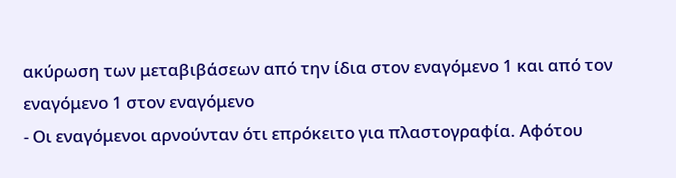ακύρωση των μεταβιβάσεων από την ίδια στον εναγόμενο 1 και από τον εναγόμενο 1 στον εναγόμενο
- Οι εναγόμενοι αρνούνταν ότι επρόκειτο για πλαστογραφία. Αφότου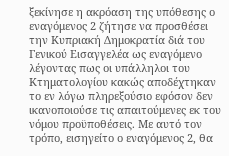ξεκίνησε η ακρόαση της υπόθεσης ο εναγόμενος 2 ζήτησε να προσθέσει την Κυπριακή Δημοκρατία διά του Γενικού Εισαγγελέα ως εναγόμενο λέγοντας πως οι υπάλληλοι του Κτηματολογίου κακώς αποδέχτηκαν το εν λόγω πληρεξούσιο εφόσον δεν ικανοποιούσε τις απαιτούμενες εκ του νόμου προϋποθέσεις. Με αυτό τον τρόπο, εισηγείτο ο εναγόμενος 2, θα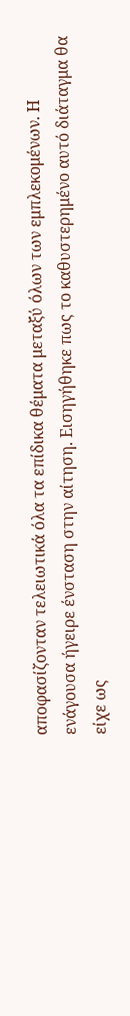αποφασίζονταν τελειωτικά όλα τα επίδικα θέματα μεταξύ όλων των εμπλεκομένων. Η ενάγουσα ήγειρε ένσταση στην αίτηση. Εισηγήθηκε πως το καθυστερημένο αυτό διάταγμα θα είχε ως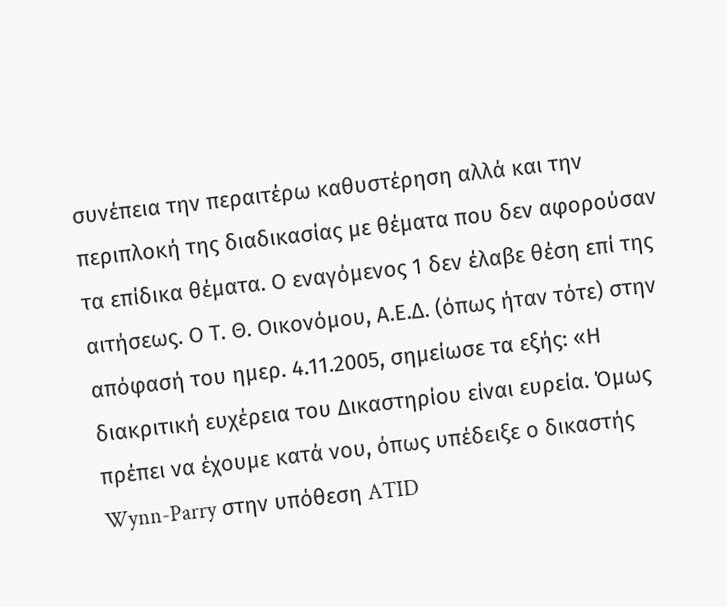συνέπεια την περαιτέρω καθυστέρηση αλλά και την περιπλοκή της διαδικασίας με θέματα που δεν αφορούσαν τα επίδικα θέματα. Ο εναγόμενος 1 δεν έλαβε θέση επί της αιτήσεως. Ο Τ. Θ. Οικονόμου, Α.Ε.Δ. (όπως ήταν τότε) στην απόφασή του ημερ. 4.11.2005, σημείωσε τα εξής: «Η διακριτική ευχέρεια του Δικαστηρίου είναι ευρεία. Όμως πρέπει να έχουμε κατά νου, όπως υπέδειξε ο δικαστής Wynn-Parry στην υπόθεση ATID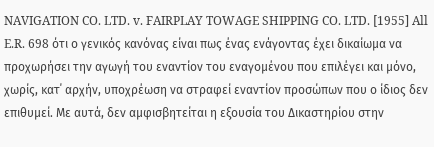NAVIGATION CO. LTD. v. FAIRPLAY TOWAGE SHIPPING CO. LTD. [1955] All E.R. 698 ότι ο γενικός κανόνας είναι πως ένας ενάγοντας έχει δικαίωμα να προχωρήσει την αγωγή του εναντίον του εναγομένου που επιλέγει και μόνο, χωρίς, κατ΄ αρχήν, υποχρέωση να στραφεί εναντίον προσώπων που ο ίδιος δεν επιθυμεί. Με αυτά, δεν αμφισβητείται η εξουσία του Δικαστηρίου στην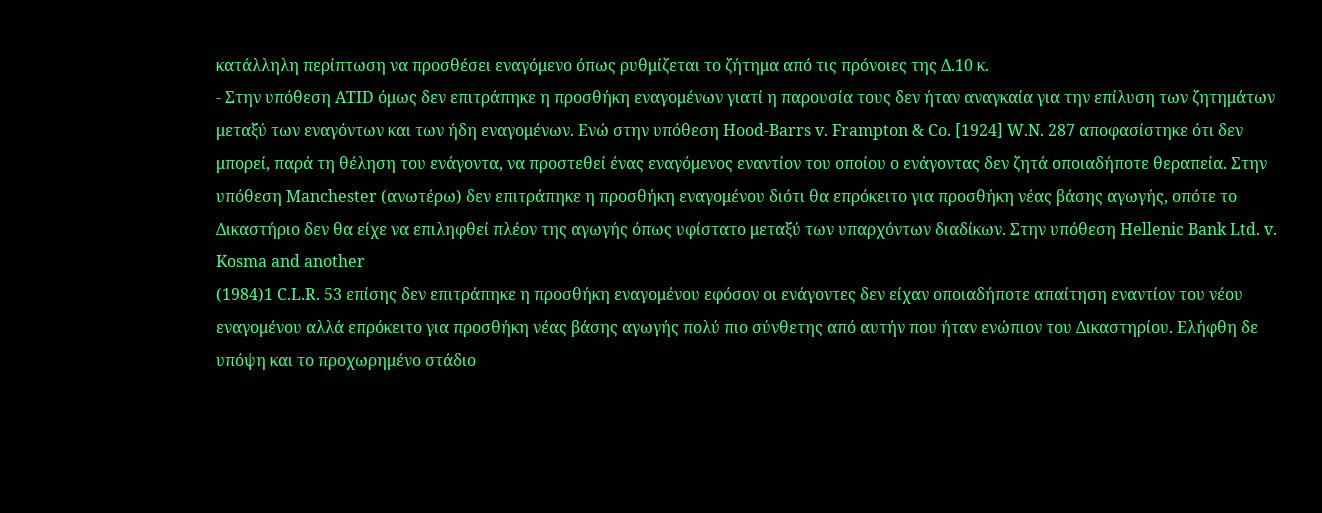κατάλληλη περίπτωση να προσθέσει εναγόμενο όπως ρυθμίζεται το ζήτημα από τις πρόνοιες της Δ.10 κ.
- Στην υπόθεση ATID όμως δεν επιτράπηκε η προσθήκη εναγομένων γιατί η παρουσία τους δεν ήταν αναγκαία για την επίλυση των ζητημάτων μεταξύ των εναγόντων και των ήδη εναγομένων. Ενώ στην υπόθεση Hood-Barrs v. Frampton & Co. [1924] W.N. 287 αποφασίστηκε ότι δεν μπορεί, παρά τη θέληση του ενάγοντα, να προστεθεί ένας εναγόμενος εναντίον του οποίου ο ενάγοντας δεν ζητά οποιαδήποτε θεραπεία. Στην υπόθεση Manchester (ανωτέρω) δεν επιτράπηκε η προσθήκη εναγομένου διότι θα επρόκειτο για προσθήκη νέας βάσης αγωγής, οπότε το Δικαστήριο δεν θα είχε να επιληφθεί πλέον της αγωγής όπως υφίστατο μεταξύ των υπαρχόντων διαδίκων. Στην υπόθεση Hellenic Bank Ltd. v. Kosma and another
(1984)1 C.L.R. 53 επίσης δεν επιτράπηκε η προσθήκη εναγομένου εφόσον οι ενάγοντες δεν είχαν οποιαδήποτε απαίτηση εναντίον του νέου εναγομένου αλλά επρόκειτο για προσθήκη νέας βάσης αγωγής πολύ πιο σύνθετης από αυτήν που ήταν ενώπιον του Δικαστηρίου. Ελήφθη δε υπόψη και το προχωρημένο στάδιο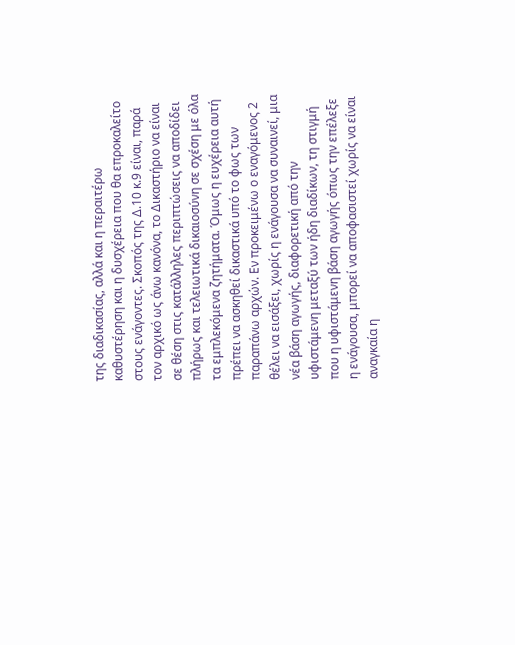της διαδικασίας, αλλά και η περαιτέρω καθυστέρηση και η δυσχέρεια που θα επροκαλείτο στους ενάγοντες. Σκοπός της Δ.10 κ.9 είναι, παρά τον αρχικό ως άνω κανόνα, το Δικαστήριο να είναι σε θέση στις κατάλληλες περιπτώσεις να αποδίδει πλήρως και τελειωτικά δικαιοσύνη σε σχέση με όλα τα εμπλεκόμενα ζητήματα. Όμως η ευχέρεια αυτή πρέπει να ασκηθεί δικαστικά υπό το φως των παραπάνω αρχών. Εν προκειμένω ο εναγόμενος 2 θέλει να εισάξει, χωρίς η ενάγουσα να συναινεί, μια νέα βάση αγωγής, διαφορετική από την υφιστάμενη μεταξύ των ήδη διαδίκων, τη στιγμή που η υφιστάμενη βάση αγωγής όπως την επέλεξε η ενάγουσα, μπορεί να αποφασιστεί χωρίς να είναι αναγκαία η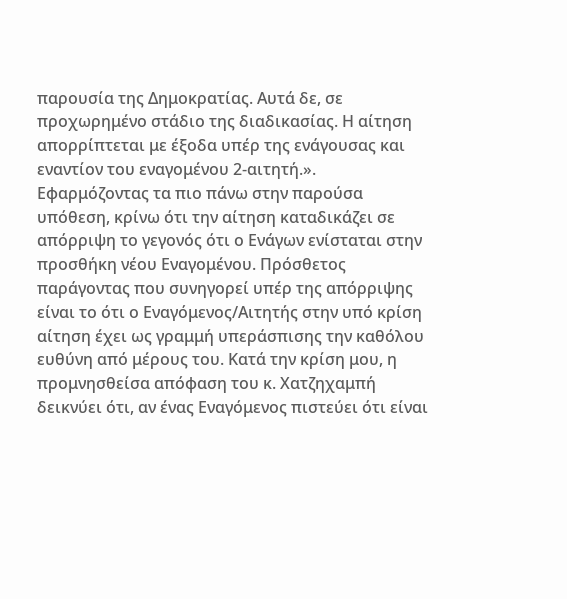παρουσία της Δημοκρατίας. Αυτά δε, σε προχωρημένο στάδιο της διαδικασίας. Η αίτηση απορρίπτεται με έξοδα υπέρ της ενάγουσας και εναντίον του εναγομένου 2-αιτητή.». Εφαρμόζοντας τα πιο πάνω στην παρούσα υπόθεση, κρίνω ότι την αίτηση καταδικάζει σε απόρριψη το γεγονός ότι ο Ενάγων ενίσταται στην προσθήκη νέου Εναγομένου. Πρόσθετος παράγοντας που συνηγορεί υπέρ της απόρριψης είναι το ότι ο Εναγόμενος/Αιτητής στην υπό κρίση αίτηση έχει ως γραμμή υπεράσπισης την καθόλου ευθύνη από μέρους του. Κατά την κρίση μου, η προμνησθείσα απόφαση του κ. Χατζηχαμπή δεικνύει ότι, αν ένας Εναγόμενος πιστεύει ότι είναι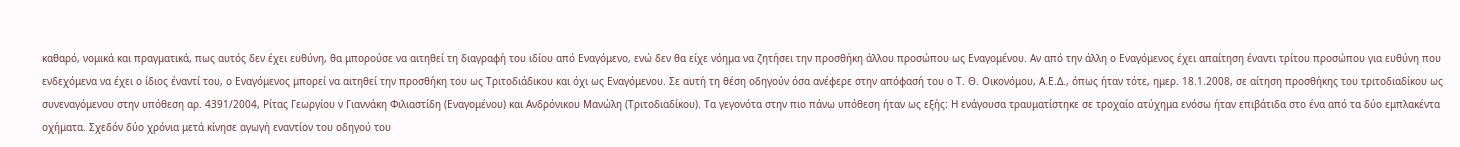καθαρό, νομικά και πραγματικά, πως αυτός δεν έχει ευθύνη, θα μπορούσε να αιτηθεί τη διαγραφή του ιδίου από Εναγόμενο, ενώ δεν θα είχε νόημα να ζητήσει την προσθήκη άλλου προσώπου ως Εναγομένου. Αν από την άλλη ο Εναγόμενος έχει απαίτηση έναντι τρίτου προσώπου για ευθύνη που ενδεχόμενα να έχει ο ίδιος έναντί του, ο Εναγόμενος μπορεί να αιτηθεί την προσθήκη του ως Τριτοδιάδικου και όχι ως Εναγόμενου. Σε αυτή τη θέση οδηγούν όσα ανέφερε στην απόφασή του ο Τ. Θ. Οικονόμου, Α.Ε.Δ., όπως ήταν τότε, ημερ. 18.1.2008, σε αίτηση προσθήκης του τριτοδιαδίκου ως συνεναγόμενου στην υπόθεση αρ. 4391/2004, Ρίτας Γεωργίου ν Γιαννάκη Φιλιαστίδη (Εναγομένου) και Ανδρόνικου Μανώλη (Τριτοδιαδίκου). Τα γεγονότα στην πιο πάνω υπόθεση ήταν ως εξήςː Η ενάγουσα τραυματίστηκε σε τροχαίο ατύχημα ενόσω ήταν επιβάτιδα στο ένα από τα δύο εμπλακέντα οχήματα. Σχεδόν δύο χρόνια μετά κίνησε αγωγή εναντίον του οδηγού του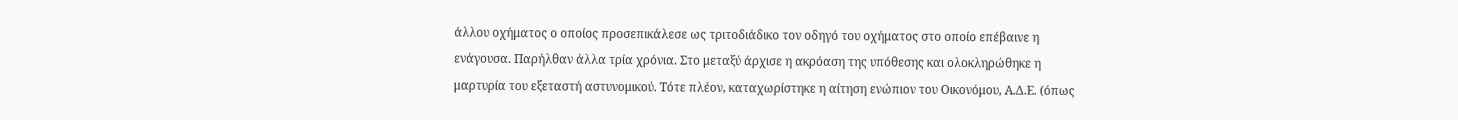άλλου οχήματος ο οποίος προσεπικάλεσε ως τριτοδιάδικο τον οδηγό του οχήματος στο οποίο επέβαινε η ενάγουσα. Παρήλθαν άλλα τρία χρόνια. Στο μεταξύ άρχισε η ακρόαση της υπόθεσης και ολοκληρώθηκε η μαρτυρία του εξεταστή αστυνομικού. Τότε πλέον, καταχωρίστηκε η αίτηση ενώπιον του Οικονόμου, Α.Δ.Ε. (όπως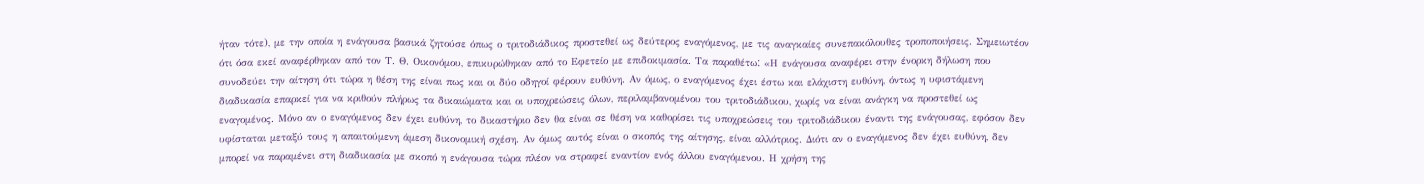ήταν τότε), με την οποία η ενάγουσα βασικά ζητούσε όπως ο τριτοδιάδικος προστεθεί ως δεύτερος εναγόμενος, με τις αναγκαίες συνεπακόλουθες τροποποιήσεις. Σημειωτέον ότι όσα εκεί αναφέρθηκαν από τον Τ. Θ. Οικονόμου, επικυρώθηκαν από το Εφετείο με επιδοκιμασία. Τα παραθέτωː «Η ενάγουσα αναφέρει στην ένορκη δήλωση που συνοδεύει την αίτηση ότι τώρα η θέση της είναι πως και οι δύο οδηγοί φέρουν ευθύνη. Αν όμως, ο εναγόμενος έχει έστω και ελάχιστη ευθύνη, όντως η υφιστάμενη διαδικασία επαρκεί για να κριθούν πλήρως τα δικαιώματα και οι υποχρεώσεις όλων, περιλαμβανομένου του τριτοδιάδικου, χωρίς να είναι ανάγκη να προστεθεί ως εναγομένος. Μόνο αν ο εναγόμενος δεν έχει ευθύνη, το δικαστήριο δεν θα είναι σε θέση να καθορίσει τις υποχρεώσεις του τριτοδιάδικου έναντι της ενάγουσας, εφόσον δεν υφίσταται μεταξύ τους η απαιτούμενη άμεση δικονομική σχέση. Αν όμως αυτός είναι ο σκοπός της αίτησης, είναι αλλότριος. Διότι αν ο εναγόμενος δεν έχει ευθύνη, δεν μπορεί να παραμένει στη διαδικασία με σκοπό η ενάγουσα τώρα πλέον να στραφεί εναντίον ενός άλλου εναγόμενου. Η χρήση της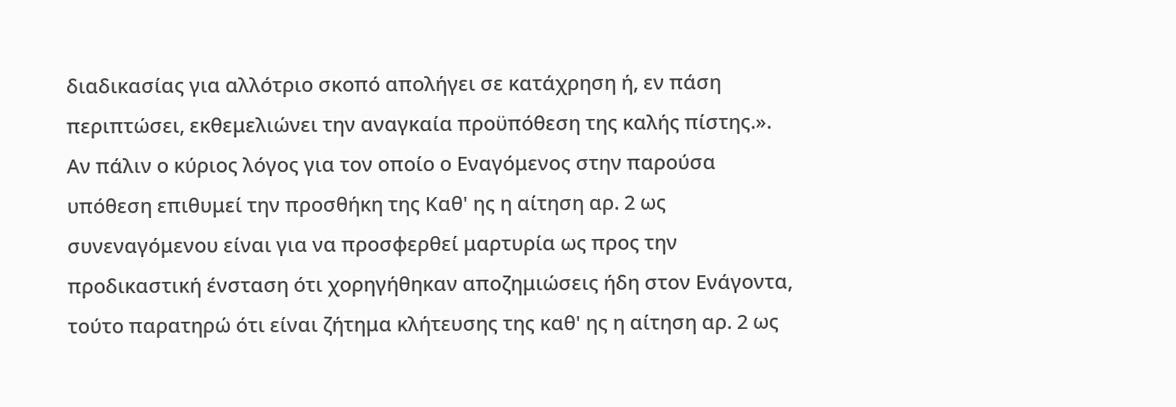διαδικασίας για αλλότριο σκοπό απολήγει σε κατάχρηση ή, εν πάση περιπτώσει, εκθεμελιώνει την αναγκαία προϋπόθεση της καλής πίστης.». Αν πάλιν ο κύριος λόγος για τον οποίο ο Εναγόμενος στην παρούσα υπόθεση επιθυμεί την προσθήκη της Καθ' ης η αίτηση αρ. 2 ως συνεναγόμενου είναι για να προσφερθεί μαρτυρία ως προς την προδικαστική ένσταση ότι χορηγήθηκαν αποζημιώσεις ήδη στον Ενάγοντα, τούτο παρατηρώ ότι είναι ζήτημα κλήτευσης της καθ' ης η αίτηση αρ. 2 ως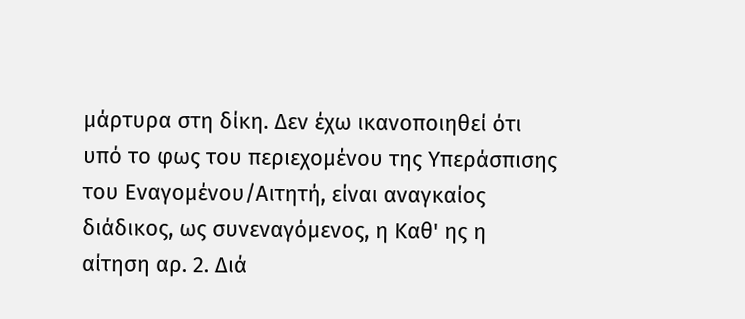μάρτυρα στη δίκη. Δεν έχω ικανοποιηθεί ότι υπό το φως του περιεχομένου της Υπεράσπισης του Εναγομένου/Αιτητή, είναι αναγκαίος διάδικος, ως συνεναγόμενος, η Καθ' ης η αίτηση αρ. 2. Διά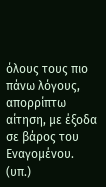όλους τους πιο πάνω λόγους, απορρίπτω αίτηση, με έξοδα σε βάρος του Εναγομένου. (υπ.)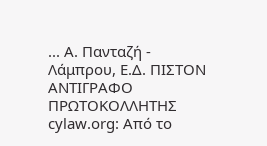... Α. Πανταζή - Λάμπρου, Ε.Δ. ΠΙΣΤΟΝ ΑΝΤΙΓΡΑΦΟ ΠΡΩΤΟΚΟΛΛΗΤΗΣ cylaw.org: Από το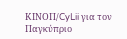ΚΙΝOΠ/CyLii για τον Παγκύπριο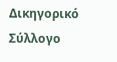Δικηγορικό Σύλλογο